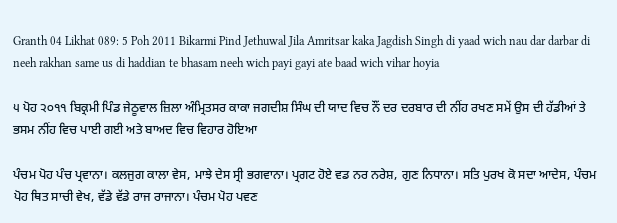Granth 04 Likhat 089: 5 Poh 2011 Bikarmi Pind Jethuwal Jila Amritsar kaka Jagdish Singh di yaad wich nau dar darbar di neeh rakhan same us di haddian te bhasam neeh wich payi gayi ate baad wich vihar hoyia

੫ ਪੋਹ ੨੦੧੧ ਬਿਕ੍ਰਮੀ ਪਿੰਡ ਜੇਠੂਵਾਲ ਜ਼ਿਲਾ ਅੰਮ੍ਰਿਤਸਰ ਕਾਕਾ ਜਗਦੀਸ਼ ਸਿੰਘ ਦੀ ਯਾਦ ਵਿਚ ਨੌਂ ਦਰ ਦਰਬਾਰ ਦੀ ਨੀਂਹ ਰਖਣ ਸਮੇਂ ਉਸ ਦੀ ਹੱਡੀਆਂ ਤੇ ਭਸਮ ਨੀਂਹ ਵਿਚ ਪਾਈ ਗਈ ਅਤੇ ਬਾਅਦ ਵਿਚ ਵਿਹਾਰ ਹੋਇਆ

ਪੰਚਮ ਪੋਹ ਪੰਚ ਪ੍ਰਵਾਨਾ। ਕਲਜੁਗ ਕਾਲਾ ਵੇਸ, ਮਾਝੇ ਦੇਸ ਸ੍ਰੀ ਭਗਵਾਨਾ। ਪ੍ਰਗਟ ਹੋਏ ਵਡ ਨਰ ਨਰੇਸ਼, ਗੁਣ ਨਿਧਾਨਾ। ਸਤਿ ਪੁਰਖ ਕੋ ਸਦਾ ਆਦੇਸ, ਪੰਚਮ ਪੋਹ ਥਿਤ ਸਾਚੀ ਵੇਖ, ਵੱਡੇ ਵੱਡੇ ਰਾਜ ਰਾਜਾਨਾ। ਪੰਚਮ ਪੋਹ ਪਵਣ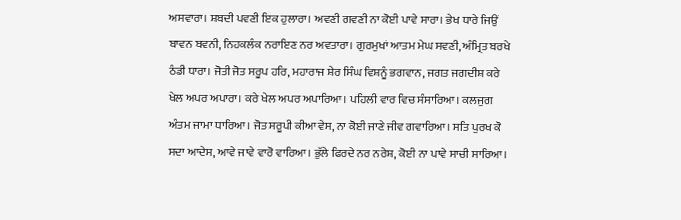ਅਸਵਾਰਾ। ਸ਼ਬਦੀ ਪਵਣੀ ਇਕ ਹੁਲਾਰਾ। ਅਵਣੀ ਗਵਣੀ ਨਾ ਕੋਈ ਪਾਵੇ ਸਾਰਾ। ਭੇਖ ਧਾਰੇ ਜਿਉਂ ਬਾਵਨ ਬਵਨੀ, ਨਿਹਕਲੰਕ ਨਰਾਇਣ ਨਰ ਅਵਤਾਰਾ। ਗੁਰਮੁਖਾਂ ਆਤਮ ਮੇਘ ਸਵਣੀ, ਅੰਮ੍ਰਿਤ ਬਰਖੇ ਠੰਡੀ ਧਾਰਾ। ਜੋਤੀ ਜੋਤ ਸਰੂਪ ਹਰਿ, ਮਹਾਰਾਜ ਸ਼ੇਰ ਸਿੰਘ ਵਿਸ਼ਨੂੰ ਭਗਵਾਨ, ਜਗਤ ਜਗਦੀਸ਼ ਕਰੇ ਖੇਲ ਅਪਰ ਅਪਾਰਾ। ਕਰੇ ਖੇਲ ਅਪਰ ਅਪਾਰਿਆ। ਪਹਿਲੀ ਵਾਰ ਵਿਚ ਸੰਸਾਰਿਆ। ਕਲਜੁਗ ਅੰਤਮ ਜਾਮਾ ਧਾਰਿਆ। ਜੋਤ ਸਰੂਪੀ ਕੀਆ ਵੇਸ, ਨਾ ਕੋਈ ਜਾਣੇ ਜੀਵ ਗਵਾਰਿਆ। ਸਤਿ ਪੁਰਖ ਕੋ ਸਦਾ ਆਦੇਸ, ਆਵੇ ਜਾਵੇ ਵਾਰੋ ਵਾਰਿਆ। ਭੁੱਲੇ ਫਿਰਦੇ ਨਰ ਨਰੇਸ਼, ਕੋਈ ਨਾ ਪਾਵੇ ਸਾਚੀ ਸਾਰਿਆ।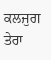ਕਲਜੁਗ ਤੇਰਾ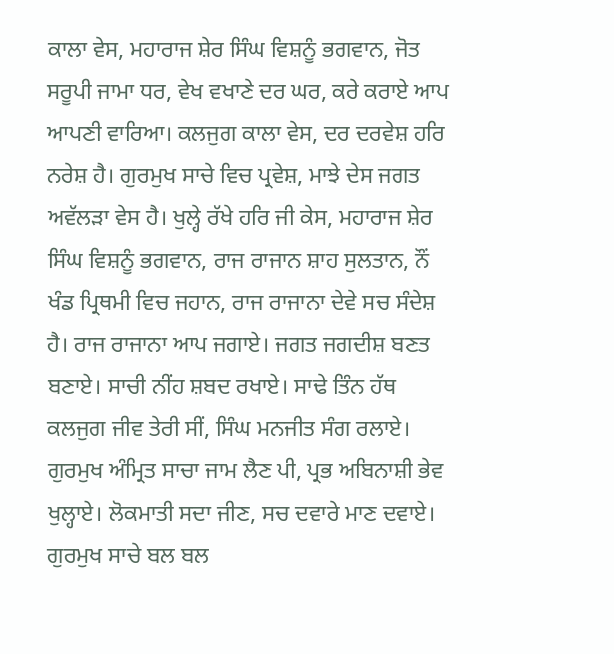ਕਾਲਾ ਵੇਸ, ਮਹਾਰਾਜ ਸ਼ੇਰ ਸਿੰਘ ਵਿਸ਼ਨੂੰ ਭਗਵਾਨ, ਜੋਤ ਸਰੂਪੀ ਜਾਮਾ ਧਰ, ਵੇਖ ਵਖਾਣੇ ਦਰ ਘਰ, ਕਰੇ ਕਰਾਏ ਆਪ ਆਪਣੀ ਵਾਰਿਆ। ਕਲਜੁਗ ਕਾਲਾ ਵੇਸ, ਦਰ ਦਰਵੇਸ਼ ਹਰਿ ਨਰੇਸ਼ ਹੈ। ਗੁਰਮੁਖ ਸਾਚੇ ਵਿਚ ਪ੍ਰਵੇਸ਼, ਮਾਝੇ ਦੇਸ ਜਗਤ ਅਵੱਲੜਾ ਵੇਸ ਹੈ। ਖੁਲ੍ਹੇ ਰੱਖੇ ਹਰਿ ਜੀ ਕੇਸ, ਮਹਾਰਾਜ ਸ਼ੇਰ ਸਿੰਘ ਵਿਸ਼ਨੂੰ ਭਗਵਾਨ, ਰਾਜ ਰਾਜਾਨ ਸ਼ਾਹ ਸੁਲਤਾਨ, ਨੌਂ ਖੰਡ ਪ੍ਰਿਥਮੀ ਵਿਚ ਜਹਾਨ, ਰਾਜ ਰਾਜਾਨਾ ਦੇਵੇ ਸਚ ਸੰਦੇਸ਼ ਹੈ। ਰਾਜ ਰਾਜਾਨਾ ਆਪ ਜਗਾਏ। ਜਗਤ ਜਗਦੀਸ਼ ਬਣਤ ਬਣਾਏ। ਸਾਚੀ ਨੀਂਹ ਸ਼ਬਦ ਰਖਾਏ। ਸਾਢੇ ਤਿੰਨ ਹੱਥ ਕਲਜੁਗ ਜੀਵ ਤੇਰੀ ਸੀਂ, ਸਿੰਘ ਮਨਜੀਤ ਸੰਗ ਰਲਾਏ। ਗੁਰਮੁਖ ਅੰਮ੍ਰਿਤ ਸਾਚਾ ਜਾਮ ਲੈਣ ਪੀ, ਪ੍ਰਭ ਅਬਿਨਾਸ਼ੀ ਭੇਵ ਖੁਲ੍ਹਾਏ। ਲੋਕਮਾਤੀ ਸਦਾ ਜੀਣ, ਸਚ ਦਵਾਰੇ ਮਾਣ ਦਵਾਏ। ਗੁਰਮੁਖ ਸਾਚੇ ਬਲ ਬਲ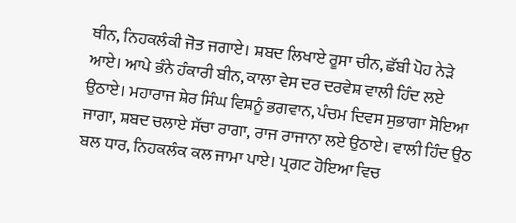ਥੀਨ, ਨਿਹਕਲੰਕੀ ਜੋਤ ਜਗਾਏ। ਸ਼ਬਦ ਲਿਖਾਏ ਰੂਸਾ ਚੀਨ, ਛੱਬੀ ਪੋਹ ਨੇੜੇ ਆਏ। ਆਪੇ ਭੰਨੇ ਹੰਕਾਰੀ ਬੀਨ, ਕਾਲਾ ਵੇਸ ਦਰ ਦਰਵੇਸ਼ ਵਾਲੀ ਹਿੰਦ ਲਏ ਉਠਾਏ। ਮਹਾਰਾਜ ਸ਼ੇਰ ਸਿੰਘ ਵਿਸ਼ਨੂੰ ਭਗਵਾਨ, ਪੰਚਮ ਦਿਵਸ ਸੁਭਾਗਾ ਸੋਇਆ ਜਾਗਾ, ਸ਼ਬਦ ਚਲਾਏ ਸੱਚਾ ਰਾਗਾ, ਰਾਜ ਰਾਜਾਨਾ ਲਏ ਉਠਾਏ। ਵਾਲੀ ਹਿੰਦ ਉਠ ਬਲ ਧਾਰ, ਨਿਹਕਲੰਕ ਕਲ ਜਾਮਾ ਪਾਏ। ਪ੍ਰਗਟ ਹੋਇਆ ਵਿਚ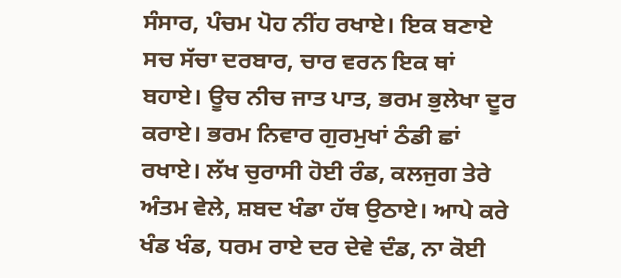ਸੰਸਾਰ, ਪੰਚਮ ਪੋਹ ਨੀਂਹ ਰਖਾਏ। ਇਕ ਬਣਾਏ ਸਚ ਸੱਚਾ ਦਰਬਾਰ, ਚਾਰ ਵਰਨ ਇਕ ਥਾਂ ਬਹਾਏ। ਊਚ ਨੀਚ ਜਾਤ ਪਾਤ, ਭਰਮ ਭੁਲੇਖਾ ਦੂਰ ਕਰਾਏ। ਭਰਮ ਨਿਵਾਰ ਗੁਰਮੁਖਾਂ ਠੰਡੀ ਛਾਂ ਰਖਾਏ। ਲੱਖ ਚੁਰਾਸੀ ਹੋਈ ਰੰਡ, ਕਲਜੁਗ ਤੇਰੇ ਅੰਤਮ ਵੇਲੇ, ਸ਼ਬਦ ਖੰਡਾ ਹੱਥ ਉਠਾਏ। ਆਪੇ ਕਰੇ ਖੰਡ ਖੰਡ, ਧਰਮ ਰਾਏ ਦਰ ਦੇਵੇ ਦੰਡ, ਨਾ ਕੋਈ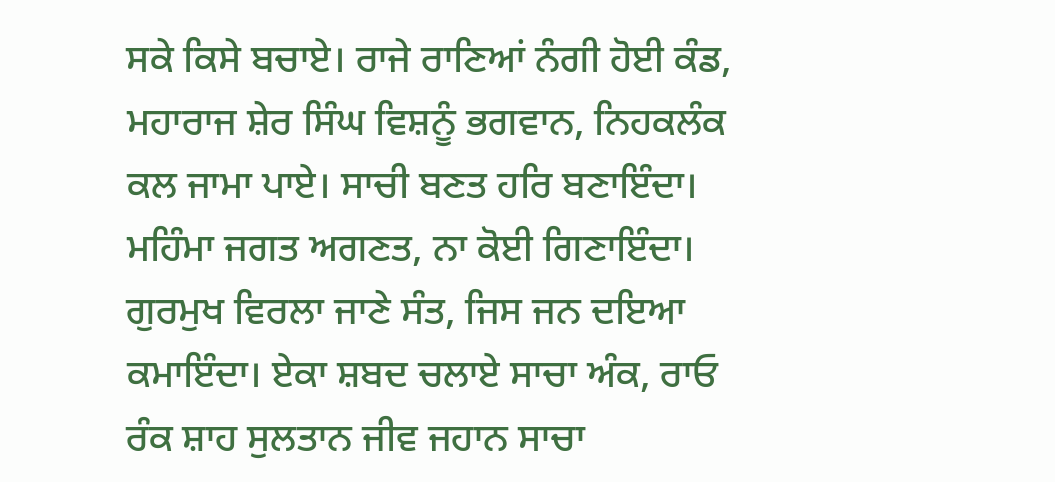ਸਕੇ ਕਿਸੇ ਬਚਾਏ। ਰਾਜੇ ਰਾਣਿਆਂ ਨੰਗੀ ਹੋਈ ਕੰਡ, ਮਹਾਰਾਜ ਸ਼ੇਰ ਸਿੰਘ ਵਿਸ਼ਨੂੰ ਭਗਵਾਨ, ਨਿਹਕਲੰਕ ਕਲ ਜਾਮਾ ਪਾਏ। ਸਾਚੀ ਬਣਤ ਹਰਿ ਬਣਾਇੰਦਾ। ਮਹਿੰਮਾ ਜਗਤ ਅਗਣਤ, ਨਾ ਕੋਈ ਗਿਣਾਇੰਦਾ। ਗੁਰਮੁਖ ਵਿਰਲਾ ਜਾਣੇ ਸੰਤ, ਜਿਸ ਜਨ ਦਇਆ ਕਮਾਇੰਦਾ। ਏਕਾ ਸ਼ਬਦ ਚਲਾਏ ਸਾਚਾ ਅੰਕ, ਰਾਓ ਰੰਕ ਸ਼ਾਹ ਸੁਲਤਾਨ ਜੀਵ ਜਹਾਨ ਸਾਚਾ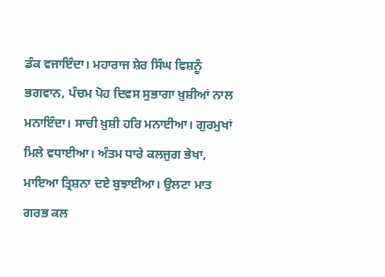ਡੰਕ ਵਜਾਇੰਦਾ। ਮਹਾਰਾਜ ਸ਼ੇਰ ਸਿੰਘ ਵਿਸ਼ਨੂੰ ਭਗਵਾਨ, ਪੰਚਮ ਪੋਹ ਦਿਵਸ ਸੁਭਾਗਾ ਖ਼ੁਸ਼ੀਆਂ ਨਾਲ ਮਨਾਇੰਦਾ। ਸਾਚੀ ਖ਼ੁਸ਼ੀ ਹਰਿ ਮਨਾਈਆ। ਗੁਰਮੁਖਾਂ ਮਿਲੇ ਵਧਾਈਆ। ਅੰਤਮ ਧਾਰੇ ਕਲਜੁਗ ਭੇਖਾ, ਮਾਇਆ ਤ੍ਰਿਸ਼ਨਾ ਦਏ ਬੁਝਾਈਆ। ਉਲਟਾ ਮਾਤ ਗਰਭ ਕਲ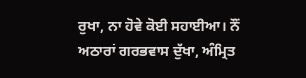ਰੁਖਾ, ਨਾ ਹੋਵੇ ਕੋਈ ਸਹਾਈਆ। ਨੌਂ ਅਠਾਰਾਂ ਗਰਭਵਾਸ ਦੁੱਖਾ, ਅੰਮ੍ਰਿਤ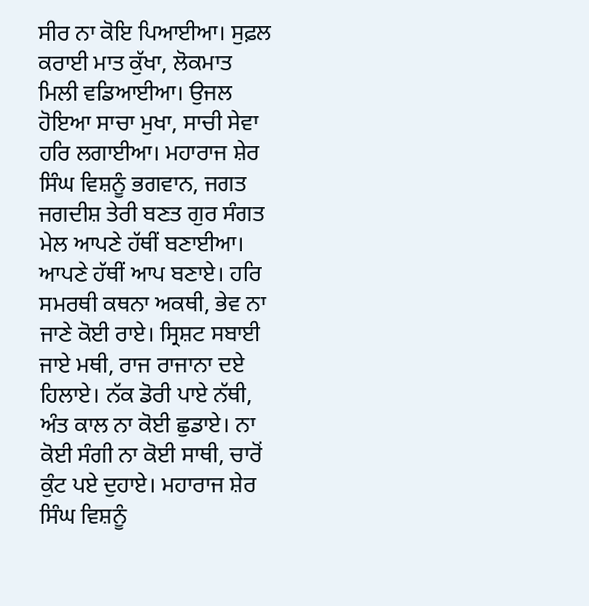ਸੀਰ ਨਾ ਕੋਇ ਪਿਆਈਆ। ਸੁਫ਼ਲ ਕਰਾਈ ਮਾਤ ਕੁੱਖਾ, ਲੋਕਮਾਤ ਮਿਲੀ ਵਡਿਆਈਆ। ਉਜਲ ਹੋਇਆ ਸਾਚਾ ਮੁਖਾ, ਸਾਚੀ ਸੇਵਾ ਹਰਿ ਲਗਾਈਆ। ਮਹਾਰਾਜ ਸ਼ੇਰ ਸਿੰਘ ਵਿਸ਼ਨੂੰ ਭਗਵਾਨ, ਜਗਤ ਜਗਦੀਸ਼ ਤੇਰੀ ਬਣਤ ਗੁਰ ਸੰਗਤ ਮੇਲ ਆਪਣੇ ਹੱਥੀਂ ਬਣਾਈਆ। ਆਪਣੇ ਹੱਥੀਂ ਆਪ ਬਣਾਏ। ਹਰਿ ਸਮਰਥੀ ਕਥਨਾ ਅਕਥੀ, ਭੇਵ ਨਾ ਜਾਣੇ ਕੋਈ ਰਾਏ। ਸ੍ਰਿਸ਼ਟ ਸਬਾਈ ਜਾਏ ਮਥੀ, ਰਾਜ ਰਾਜਾਨਾ ਦਏ ਹਿਲਾਏ। ਨੱਕ ਡੋਰੀ ਪਾਏ ਨੱਥੀ, ਅੰਤ ਕਾਲ ਨਾ ਕੋਈ ਛੁਡਾਏ। ਨਾ ਕੋਈ ਸੰਗੀ ਨਾ ਕੋਈ ਸਾਥੀ, ਚਾਰੋਂ ਕੁੰਟ ਪਏ ਦੁਹਾਏ। ਮਹਾਰਾਜ ਸ਼ੇਰ ਸਿੰਘ ਵਿਸ਼ਨੂੰ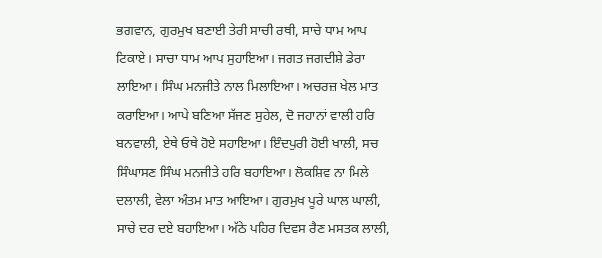ਭਗਵਾਨ, ਗੁਰਮੁਖ ਬਣਾਈ ਤੇਰੀ ਸਾਚੀ ਰਥੀ, ਸਾਚੇ ਧਾਮ ਆਪ ਟਿਕਾਏ। ਸਾਚਾ ਧਾਮ ਆਪ ਸੁਹਾਇਆ। ਜਗਤ ਜਗਦੀਸ਼ੇ ਡੇਰਾ ਲਾਇਆ। ਸਿੰਘ ਮਨਜੀਤੇ ਨਾਲ ਮਿਲਾਇਆ। ਅਚਰਜ਼ ਖੇਲ ਮਾਤ ਕਰਾਇਆ। ਆਪੇ ਬਣਿਆ ਸੱਜਣ ਸੁਹੇਲ, ਦੋ ਜਹਾਨਾਂ ਵਾਲੀ ਹਰਿ ਬਨਵਾਲੀ, ਏਥੇ ਓਥੇ ਹੋਏ ਸਹਾਇਆ। ਇੰਦਪੁਰੀ ਹੋਈ ਖਾਲੀ, ਸਚ ਸਿੰਘਾਸਣ ਸਿੰਘ ਮਨਜੀਤੇ ਹਰਿ ਬਹਾਇਆ। ਲੋਕਸ਼ਿਵ ਨਾ ਮਿਲੇ ਦਲਾਲੀ, ਵੇਲਾ ਅੰਤਮ ਮਾਤ ਆਇਆ। ਗੁਰਮੁਖ ਪੂਰੇ ਘਾਲ ਘਾਲੀ, ਸਾਚੇ ਦਰ ਦਏ ਬਹਾਇਆ। ਅੱਠੇ ਪਹਿਰ ਦਿਵਸ ਰੈਣ ਮਸਤਕ ਲਾਲੀ,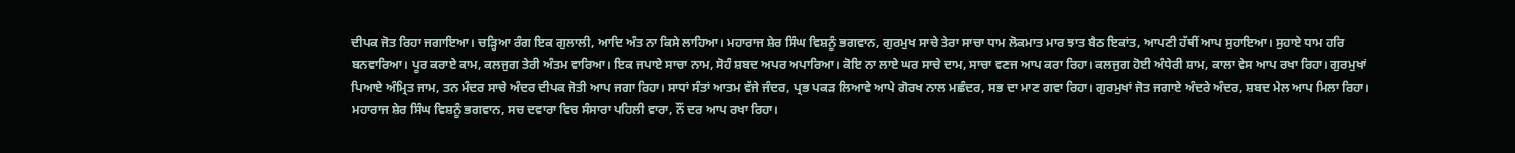ਦੀਪਕ ਜੋਤ ਰਿਹਾ ਜਗਾਇਆ। ਚੜ੍ਹਿਆ ਰੰਗ ਇਕ ਗੁਲਾਲੀ, ਆਦਿ ਅੰਤ ਨਾ ਕਿਸੇ ਲਾਹਿਆ। ਮਹਾਰਾਜ ਸ਼ੇਰ ਸਿੰਘ ਵਿਸ਼ਨੂੰ ਭਗਵਾਨ, ਗੁਰਮੁਖ ਸਾਚੇ ਤੇਰਾ ਸਾਚਾ ਧਾਮ ਲੋਕਮਾਤ ਮਾਰ ਝਾਤ ਬੈਠ ਇਕਾਂਤ, ਆਪਣੀ ਹੱਥੀਂ ਆਪ ਸੁਹਾਇਆ। ਸੁਹਾਏ ਧਾਮ ਹਰਿ ਬਨਵਾਰਿਆ। ਪੂਰ ਕਰਾਏ ਕਾਮ, ਕਲਜੁਗ ਤੇਰੀ ਅੰਤਮ ਵਾਰਿਆ। ਇਕ ਜਪਾਏ ਸਾਚਾ ਨਾਮ, ਸੋਹੰ ਸ਼ਬਦ ਅਪਰ ਅਪਾਰਿਆ। ਕੋਇ ਨਾ ਲਾਏ ਘਰ ਸਾਚੇ ਦਾਮ, ਸਾਚਾ ਵਣਜ ਆਪ ਕਰਾ ਰਿਹਾ। ਕਲਜੁਗ ਹੋਈ ਅੰਧੇਰੀ ਸ਼ਾਮ, ਕਾਲਾ ਵੇਸ ਆਪ ਰਖਾ ਰਿਹਾ। ਗੁਰਮੁਖਾਂ ਪਿਆਏ ਅੰਮ੍ਰਿਤ ਜਾਮ, ਤਨ ਮੰਦਰ ਸਾਚੇ ਅੰਦਰ ਦੀਪਕ ਜੋਤੀ ਆਪ ਜਗਾ ਰਿਹਾ। ਸਾਧਾਂ ਸੰਤਾਂ ਆਤਮ ਵੱਜੇ ਜੰਦਰ, ਪ੍ਰਭ ਪਕੜ ਲਿਆਵੇ ਆਪੇ ਗੋਰਖ ਨਾਲ ਮਛੰਦਰ, ਸਭ ਦਾ ਮਾਣ ਗਵਾ ਰਿਹਾ। ਗੁਰਮੁਖਾਂ ਜੋਤ ਜਗਾਏ ਅੰਦਰੇ ਅੰਦਰ, ਸ਼ਬਦ ਮੇਲ ਆਪ ਮਿਲਾ ਰਿਹਾ। ਮਹਾਰਾਜ ਸ਼ੇਰ ਸਿੰਘ ਵਿਸ਼ਨੂੰ ਭਗਵਾਨ, ਸਚ ਦਵਾਰਾ ਵਿਚ ਸੰਸਾਰਾ ਪਹਿਲੀ ਵਾਰਾ, ਨੌਂ ਦਰ ਆਪ ਰਖਾ ਰਿਹਾ।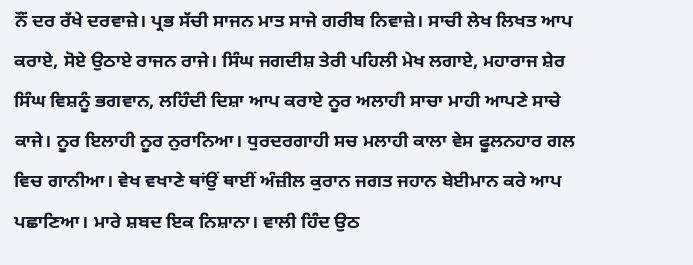ਨੌਂ ਦਰ ਰੱਖੇ ਦਰਵਾਜ਼ੇ। ਪ੍ਰਭ ਸੱਚੀ ਸਾਜਨ ਮਾਤ ਸਾਜੇ ਗਰੀਬ ਨਿਵਾਜ਼ੇ। ਸਾਚੀ ਲੇਖ ਲਿਖਤ ਆਪ ਕਰਾਏ, ਸੋਏ ਉਠਾਏ ਰਾਜਨ ਰਾਜੇ। ਸਿੰਘ ਜਗਦੀਸ਼ ਤੇਰੀ ਪਹਿਲੀ ਮੇਖ ਲਗਾਏ, ਮਹਾਰਾਜ ਸ਼ੇਰ ਸਿੰਘ ਵਿਸ਼ਨੂੰ ਭਗਵਾਨ, ਲਹਿੰਦੀ ਦਿਸ਼ਾ ਆਪ ਕਰਾਏ ਨੂਰ ਅਲਾਹੀ ਸਾਚਾ ਮਾਹੀ ਆਪਣੇ ਸਾਚੇ ਕਾਜੇ। ਨੂਰ ਇਲਾਹੀ ਨੂਰ ਨੁਰਾਨਿਆ। ਧੁਰਦਰਗਾਹੀ ਸਚ ਮਲਾਹੀ ਕਾਲਾ ਵੇਸ ਫੂਲਨਹਾਰ ਗਲ ਵਿਚ ਗਾਨੀਆ। ਵੇਖ ਵਖਾਣੇ ਥਾਂਉਂ ਥਾਈਂ ਅੰਜ਼ੀਲ ਕੁਰਾਨ ਜਗਤ ਜਹਾਨ ਬੇਈਮਾਨ ਕਰੇ ਆਪ ਪਛਾਣਿਆ। ਮਾਰੇ ਸ਼ਬਦ ਇਕ ਨਿਸ਼ਾਨਾ। ਵਾਲੀ ਹਿੰਦ ਉਠ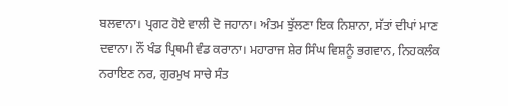ਬਲਵਾਨਾ। ਪ੍ਰਗਟ ਹੋਏ ਵਾਲੀ ਦੋ ਜਹਾਨਾ। ਅੰਤਮ ਝੁੱਲਣਾ ਇਕ ਨਿਸ਼ਾਨਾ, ਸੱਤਾਂ ਦੀਪਾਂ ਮਾਣ ਦਵਾਨਾ। ਨੌਂ ਖੰਡ ਪ੍ਰਿਥਮੀ ਵੰਡ ਕਰਾਨਾ। ਮਹਾਰਾਜ ਸ਼ੇਰ ਸਿੰਘ ਵਿਸ਼ਨੂੰ ਭਗਵਾਨ, ਨਿਹਕਲੰਕ ਨਰਾਇਣ ਨਰ, ਗੁਰਮੁਖ ਸਾਚੇ ਸੰਤ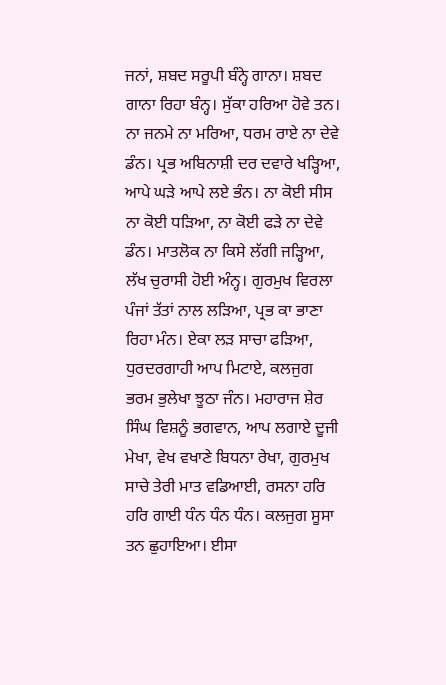ਜਨਾਂ, ਸ਼ਬਦ ਸਰੂਪੀ ਬੰਨ੍ਹੇ ਗਾਨਾ। ਸ਼ਬਦ ਗਾਨਾ ਰਿਹਾ ਬੰਨ੍ਹ। ਸੁੱਕਾ ਹਰਿਆ ਹੋਵੇ ਤਨ। ਨਾ ਜਨਮੇ ਨਾ ਮਰਿਆ, ਧਰਮ ਰਾਏ ਨਾ ਦੇਵੇ ਡੰਨ। ਪ੍ਰਭ ਅਬਿਨਾਸ਼ੀ ਦਰ ਦਵਾਰੇ ਖੜ੍ਹਿਆ, ਆਪੇ ਘੜੇ ਆਪੇ ਲਏ ਭੰਨ। ਨਾ ਕੋਈ ਸੀਸ ਨਾ ਕੋਈ ਧੜਿਆ, ਨਾ ਕੋਈ ਫੜੇ ਨਾ ਦੇਵੇ ਡੰਨ। ਮਾਤਲੋਕ ਨਾ ਕਿਸੇ ਲੱਗੀ ਜੜ੍ਹਿਆ, ਲੱਖ ਚੁਰਾਸੀ ਹੋਈ ਅੰਨ੍ਹ। ਗੁਰਮੁਖ ਵਿਰਲਾ ਪੰਜਾਂ ਤੱਤਾਂ ਨਾਲ ਲੜਿਆ, ਪ੍ਰਭ ਕਾ ਭਾਣਾ ਰਿਹਾ ਮੰਨ। ਏਕਾ ਲੜ ਸਾਚਾ ਫੜਿਆ, ਧੁਰਦਰਗਾਹੀ ਆਪ ਮਿਟਾਏ, ਕਲਜੁਗ ਭਰਮ ਭੁਲੇਖਾ ਝੂਠਾ ਜੰਨ। ਮਹਾਰਾਜ ਸ਼ੇਰ ਸਿੰਘ ਵਿਸ਼ਨੂੰ ਭਗਵਾਨ, ਆਪ ਲਗਾਏ ਦੂਜੀ ਮੇਖਾ, ਵੇਖ ਵਖਾਣੇ ਬਿਧਨਾ ਰੇਖਾ, ਗੁਰਮੁਖ ਸਾਚੇ ਤੇਰੀ ਮਾਤ ਵਡਿਆਈ, ਰਸਨਾ ਹਰਿ ਹਰਿ ਗਾਈ ਧੰਨ ਧੰਨ ਧੰਨ। ਕਲਜੁਗ ਸੂਸਾ ਤਨ ਛੁਹਾਇਆ। ਈਸਾ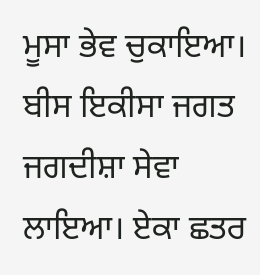ਮੂਸਾ ਭੇਵ ਚੁਕਾਇਆ। ਬੀਸ ਇਕੀਸਾ ਜਗਤ ਜਗਦੀਸ਼ਾ ਸੇਵਾ ਲਾਇਆ। ਏਕਾ ਛਤਰ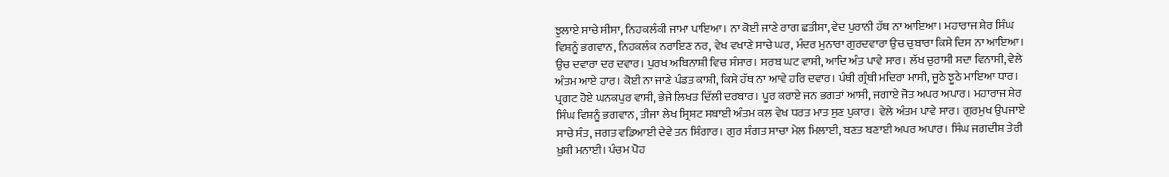ਝੁਲਾਏ ਸਾਚੇ ਸੀਸਾ, ਨਿਹਕਲੰਕੀ ਜਾਮਾ ਪਾਇਆ। ਨਾ ਕੋਈ ਜਾਣੇ ਰਾਗ ਛਤੀਸਾ, ਵੇਦ ਪੁਰਾਨੀ ਹੱਥ ਨਾ ਆਇਆ। ਮਹਾਰਾਜ ਸ਼ੇਰ ਸਿੰਘ ਵਿਸ਼ਨੂੰ ਭਗਵਾਨ, ਨਿਹਕਲੰਕ ਨਰਾਇਣ ਨਰ, ਵੇਖ ਵਖਾਣੇ ਸਾਚੇ ਘਰ, ਮੰਦਰ ਮੁਨਾਰਾ ਗੁਰਦਵਾਰਾ ਉਚ ਚੁਬਾਰਾ ਕਿਸੇ ਦਿਸ ਨਾ ਆਇਆ। ਉਚ ਦਵਾਰਾ ਦਰ ਦਵਾਰ। ਪੁਰਖ ਅਬਿਨਾਸ਼ੀ ਵਿਚ ਸੰਸਾਰ। ਸਰਬ ਘਟ ਵਾਸੀ, ਆਦਿ ਅੰਤ ਪਾਵੇ ਸਾਰ। ਲੱਖ ਚੁਰਾਸੀ ਸਦਾ ਵਿਨਾਸੀ, ਵੇਲੇ ਅੰਤਮ ਆਏ ਹਾਰ। ਕੋਈ ਨਾ ਜਾਣੇ ਪੰਡਤ ਕਾਸ਼ੀ, ਕਿਸੇ ਹੱਥ ਨਾ ਆਵੇ ਹਰਿ ਦਵਾਰ। ਪੰਥੀ ਗ੍ਰੰਥੀ ਮਦਿਰਾ ਮਾਸੀ, ਜੂਠੇ ਝੂਠੇ ਮਾਇਆ ਧਾਰ। ਪ੍ਰਗਟ ਹੋਏ ਘਨਕਪੁਰ ਵਾਸੀ, ਭੇਜੇ ਲਿਖਤ ਦਿੱਲੀ ਦਰਬਾਰ। ਪੂਰ ਕਰਾਏ ਜਨ ਭਗਤਾਂ ਆਸੀ, ਜਗਾਏ ਜੋਤ ਅਪਰ ਅਪਾਰ। ਮਹਾਰਾਜ ਸ਼ੇਰ ਸਿੰਘ ਵਿਸ਼ਨੂੰ ਭਗਵਾਨ, ਤੀਜਾ ਲੇਖ ਸ੍ਰਿਸ਼ਟ ਸਬਾਈ ਅੰਤਮ ਕਲ ਵੇਖ ਧਰਤ ਮਾਤ ਸੁਣ ਪੁਕਾਰ। ਵੇਲੇ ਅੰਤਮ ਪਾਵੇ ਸਾਰ। ਗੁਰਮੁਖ ਉਪਜਾਏ ਸਾਚੇ ਸੰਤ, ਜਗਤ ਵਡਿਆਈ ਦੇਵੇ ਤਨ ਸ਼ਿੰਗਾਰ। ਗੁਰ ਸੰਗਤ ਸਾਚਾ ਮੇਲ ਮਿਲਾਈ, ਬਣਤ ਬਣਾਈ ਅਪਰ ਅਪਾਰ। ਸਿੰਘ ਜਗਦੀਸ਼ ਤੇਰੀ ਖ਼ੁਸ਼ੀ ਮਨਾਈ। ਪੰਚਮ ਪੋਹ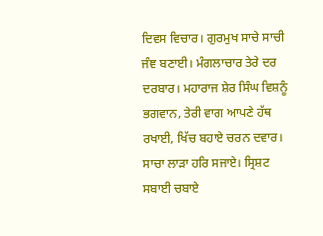ਦਿਵਸ ਵਿਚਾਰ। ਗੁਰਮੁਖ ਸਾਚੇ ਸਾਚੀ ਜੰਞ ਬਣਾਈ। ਮੰਗਲਾਚਾਰ ਤੇਰੇ ਦਰ ਦਰਬਾਰ। ਮਹਾਰਾਜ ਸ਼ੇਰ ਸਿੰਘ ਵਿਸ਼ਨੂੰ ਭਗਵਾਨ, ਤੇਰੀ ਵਾਗ ਆਪਣੇ ਹੱਥ ਰਖਾਈ, ਖਿੱਚ ਬਹਾਏ ਚਰਨ ਦਵਾਰ। ਸਾਚਾ ਲਾੜਾ ਹਰਿ ਸਜਾਏ। ਸ੍ਰਿਸ਼ਟ ਸਬਾਈ ਚਬਾਏ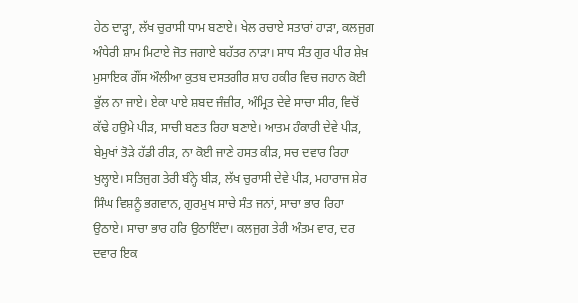ਹੇਠ ਦਾੜ੍ਹਾ, ਲੱਖ ਚੁਰਾਸੀ ਧਾਮ ਬਣਾਏ। ਖੇਲ ਰਚਾਏ ਸਤਾਰਾਂ ਹਾੜਾ, ਕਲਜੁਗ ਅੰਧੇਰੀ ਸ਼ਾਮ ਮਿਟਾਏ ਜੋਤ ਜਗਾਏ ਬਹੱਤਰ ਨਾੜਾ। ਸਾਧ ਸੰਤ ਗੁਰ ਪੀਰ ਸ਼ੇਖ਼ ਮੁਸਾਇਕ ਗੌਂਸ ਔਲੀਆ ਕੁਤਬ ਦਸਤਗੀਰ ਸ਼ਾਹ ਹਕੀਰ ਵਿਚ ਜਹਾਨ ਕੋਈ ਭੁੱਲ ਨਾ ਜਾਏ। ਏਕਾ ਪਾਏ ਸ਼ਬਦ ਜੰਜ਼ੀਰ, ਅੰਮ੍ਰਿਤ ਦੇਵੇ ਸਾਚਾ ਸੀਰ, ਵਿਚੋਂ ਕੱਢੇ ਹਉਮੇ ਪੀੜ, ਸਾਚੀ ਬਣਤ ਰਿਹਾ ਬਣਾਏ। ਆਤਮ ਹੰਕਾਰੀ ਦੇਵੇ ਪੀੜ, ਬੇਮੁਖਾਂ ਤੋੜੇ ਹੱਡੀ ਰੀੜ, ਨਾ ਕੋਈ ਜਾਣੇ ਹਸਤ ਕੀੜ, ਸਚ ਦਵਾਰ ਰਿਹਾ ਖੁਲ੍ਹਾਏ। ਸਤਿਜੁਗ ਤੇਰੀ ਬੰਨ੍ਹੇ ਬੀੜ, ਲੱਖ ਚੁਰਾਸੀ ਦੇਵੇ ਪੀੜ, ਮਹਾਰਾਜ ਸ਼ੇਰ ਸਿੰਘ ਵਿਸ਼ਨੂੰ ਭਗਵਾਨ, ਗੁਰਮੁਖ ਸਾਚੇ ਸੰਤ ਜਨਾਂ, ਸਾਚਾ ਭਾਰ ਰਿਹਾ ਉਠਾਏ। ਸਾਚਾ ਭਾਰ ਹਰਿ ਉਠਾਇੰਦਾ। ਕਲਜੁਗ ਤੇਰੀ ਅੰਤਮ ਵਾਰ, ਦਰ ਦਵਾਰ ਇਕ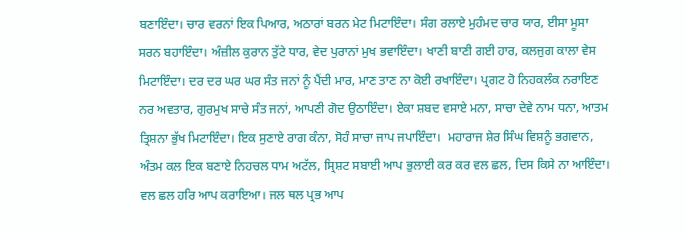ਬਣਾਇੰਦਾ। ਚਾਰ ਵਰਨਾਂ ਇਕ ਪਿਆਰ, ਅਠਾਰਾਂ ਬਰਨ ਮੇਟ ਮਿਟਾਇੰਦਾ। ਸੰਗ ਰਲਾਏ ਮੁਹੰਮਦ ਚਾਰ ਯਾਰ, ਈਸਾ ਮੂਸਾ ਸਰਨ ਬਹਾਇੰਦਾ। ਅੰਜ਼ੀਲ ਕੁਰਾਨ ਤੁੱਟੇ ਧਾਰ, ਵੇਦ ਪੁਰਾਨਾਂ ਮੁਖ ਭਵਾਇੰਦਾ। ਖਾਣੀ ਬਾਣੀ ਗਈ ਹਾਰ, ਕਲਜੁਗ ਕਾਲਾ ਵੇਸ ਮਿਟਾਇੰਦਾ। ਦਰ ਦਰ ਘਰ ਘਰ ਸੰਤ ਜਨਾਂ ਨੂੰ ਪੈਂਦੀ ਮਾਰ, ਮਾਣ ਤਾਣ ਨਾ ਕੋਈ ਰਖਾਇੰਦਾ। ਪ੍ਰਗਟ ਹੋ ਨਿਹਕਲੰਕ ਨਰਾਇਣ ਨਰ ਅਵਤਾਰ, ਗੁਰਮੁਖ ਸਾਚੇ ਸੰਤ ਜਨਾਂ, ਆਪਣੀ ਗੋਦ ਉਠਾਇੰਦਾ। ਏਕਾ ਸ਼ਬਦ ਵਸਾਏ ਮਨਾ, ਸਾਚਾ ਦੇਵੇ ਨਾਮ ਧਨਾ, ਆਤਮ ਤ੍ਰਿਸ਼ਨਾ ਭੁੱਖ ਮਿਟਾਇੰਦਾ। ਇਕ ਸੁਣਾਏ ਰਾਗ ਕੰਨਾ, ਸੋਹੰ ਸਾਚਾ ਜਾਪ ਜਪਾਇੰਦਾ।  ਮਹਾਰਾਜ ਸ਼ੇਰ ਸਿੰਘ ਵਿਸ਼ਨੂੰ ਭਗਵਾਨ, ਅੰਤਮ ਕਲ ਇਕ ਬਣਾਏ ਨਿਹਚਲ ਧਾਮ ਅਟੱਲ, ਸ੍ਰਿਸ਼ਟ ਸਬਾਈ ਆਪ ਭੁਲਾਈ ਕਰ ਕਰ ਵਲ ਛਲ, ਦਿਸ ਕਿਸੇ ਨਾ ਆਇੰਦਾ। ਵਲ ਛਲ ਹਰਿ ਆਪ ਕਰਾਇਆ। ਜਲ ਥਲ ਪ੍ਰਭ ਆਪ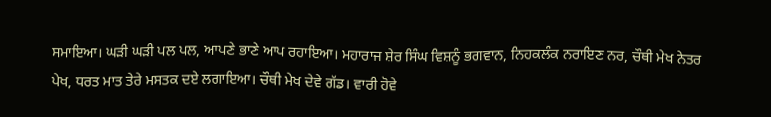ਸਮਾਇਆ। ਘੜੀ ਘੜੀ ਪਲ ਪਲ, ਆਪਣੇ ਭਾਣੇ ਆਪ ਰਹਾਇਆ। ਮਹਾਰਾਜ ਸ਼ੇਰ ਸਿੰਘ ਵਿਸ਼ਨੂੰ ਭਗਵਾਨ, ਨਿਹਕਲੰਕ ਨਰਾਇਣ ਨਰ, ਚੌਥੀ ਮੇਖ ਨੇਤਰ ਪੇਖ, ਧਰਤ ਮਾਤ ਤੇਰੇ ਮਸਤਕ ਦਏ ਲਗਾਇਆ। ਚੌਥੀ ਮੇਖ ਦੇਵੇ ਗੱਡ। ਵਾਰੀ ਹੋਵੇ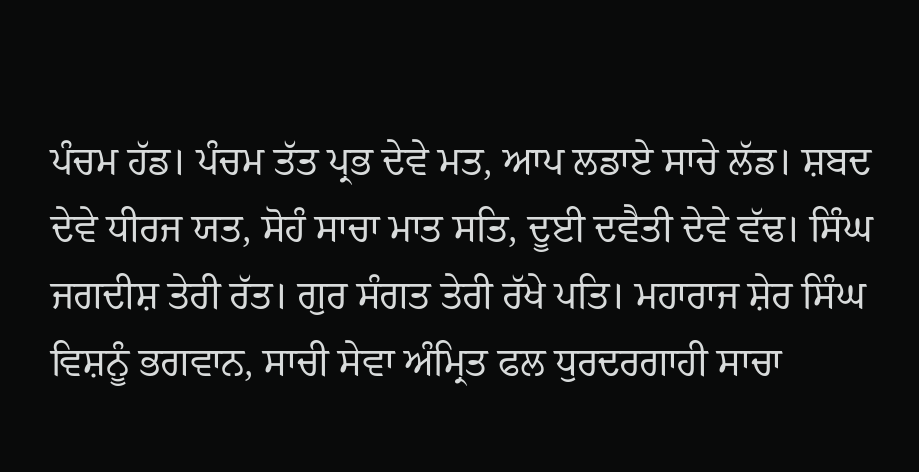ਪੰਚਮ ਹੱਡ। ਪੰਚਮ ਤੱਤ ਪ੍ਰਭ ਦੇਵੇ ਮਤ, ਆਪ ਲਡਾਏ ਸਾਚੇ ਲੱਡ। ਸ਼ਬਦ ਦੇਵੇ ਧੀਰਜ ਯਤ, ਸੋਹੰ ਸਾਚਾ ਮਾਤ ਸਤਿ, ਦੂਈ ਦਵੈਤੀ ਦੇਵੇ ਵੱਢ। ਸਿੰਘ ਜਗਦੀਸ਼ ਤੇਰੀ ਰੱਤ। ਗੁਰ ਸੰਗਤ ਤੇਰੀ ਰੱਖੇ ਪਤਿ। ਮਹਾਰਾਜ ਸ਼ੇਰ ਸਿੰਘ ਵਿਸ਼ਨੂੰ ਭਗਵਾਨ, ਸਾਚੀ ਸੇਵਾ ਅੰਮ੍ਰਿਤ ਫਲ ਧੁਰਦਰਗਾਹੀ ਸਾਚਾ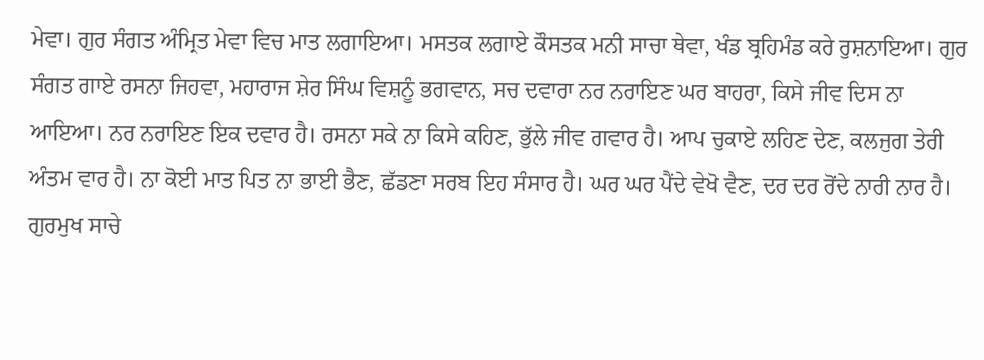ਮੇਵਾ। ਗੁਰ ਸੰਗਤ ਅੰਮ੍ਰਿਤ ਮੇਵਾ ਵਿਚ ਮਾਤ ਲਗਾਇਆ। ਮਸਤਕ ਲਗਾਏ ਕੌਸਤਕ ਮਨੀ ਸਾਚਾ ਥੇਵਾ, ਖੰਡ ਬ੍ਰਹਿਮੰਡ ਕਰੇ ਰੁਸ਼ਨਾਇਆ। ਗੁਰ ਸੰਗਤ ਗਾਏ ਰਸਨਾ ਜਿਹਵਾ, ਮਹਾਰਾਜ ਸ਼ੇਰ ਸਿੰਘ ਵਿਸ਼ਨੂੰ ਭਗਵਾਨ, ਸਚ ਦਵਾਰਾ ਨਰ ਨਰਾਇਣ ਘਰ ਬਾਹਰਾ, ਕਿਸੇ ਜੀਵ ਦਿਸ ਨਾ ਆਇਆ। ਨਰ ਨਰਾਇਣ ਇਕ ਦਵਾਰ ਹੈ। ਰਸਨਾ ਸਕੇ ਨਾ ਕਿਸੇ ਕਹਿਣ, ਭੁੱਲੇ ਜੀਵ ਗਵਾਰ ਹੈ। ਆਪ ਚੁਕਾਏ ਲਹਿਣ ਦੇਣ, ਕਲਜੁਗ ਤੇਰੀ ਅੰਤਮ ਵਾਰ ਹੈ। ਨਾ ਕੋਈ ਮਾਤ ਪਿਤ ਨਾ ਭਾਈ ਭੈਣ, ਛੱਡਣਾ ਸਰਬ ਇਹ ਸੰਸਾਰ ਹੈ। ਘਰ ਘਰ ਪੈਂਦੇ ਵੇਖੋ ਵੈਣ, ਦਰ ਦਰ ਰੋਂਦੇ ਨਾਰੀ ਨਾਰ ਹੈ। ਗੁਰਮੁਖ ਸਾਚੇ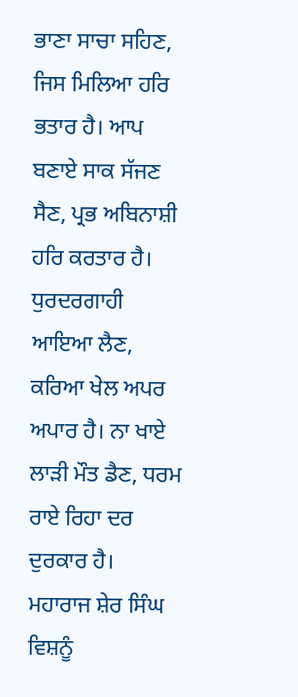ਭਾਣਾ ਸਾਚਾ ਸਹਿਣ, ਜਿਸ ਮਿਲਿਆ ਹਰਿ ਭਤਾਰ ਹੈ। ਆਪ ਬਣਾਏ ਸਾਕ ਸੱਜਣ ਸੈਣ, ਪ੍ਰਭ ਅਬਿਨਾਸ਼ੀ ਹਰਿ ਕਰਤਾਰ ਹੈ। ਧੁਰਦਰਗਾਹੀ ਆਇਆ ਲੈਣ, ਕਰਿਆ ਖੇਲ ਅਪਰ ਅਪਾਰ ਹੈ। ਨਾ ਖਾਏ ਲਾੜੀ ਮੌਤ ਡੈਣ, ਧਰਮ ਰਾਏ ਰਿਹਾ ਦਰ ਦੁਰਕਾਰ ਹੈ। ਮਹਾਰਾਜ ਸ਼ੇਰ ਸਿੰਘ ਵਿਸ਼ਨੂੰ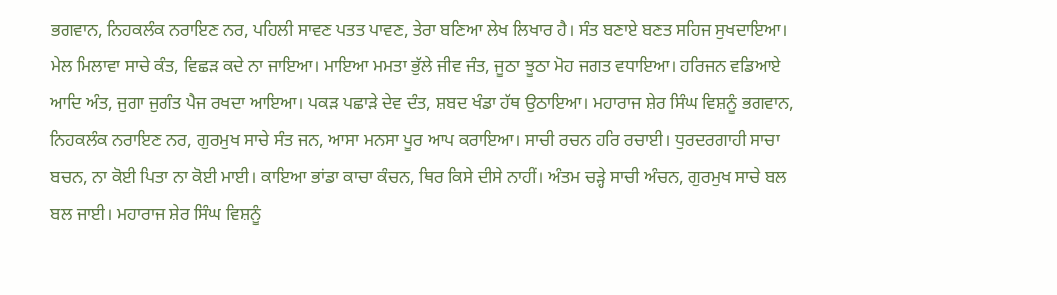ਭਗਵਾਨ, ਨਿਹਕਲੰਕ ਨਰਾਇਣ ਨਰ, ਪਹਿਲੀ ਸਾਵਣ ਪਤਤ ਪਾਵਣ, ਤੇਰਾ ਬਣਿਆ ਲੇਖ ਲਿਖਾਰ ਹੈ। ਸੰਤ ਬਣਾਏ ਬਣਤ ਸਹਿਜ ਸੁਖਦਾਇਆ। ਮੇਲ ਮਿਲਾਵਾ ਸਾਚੇ ਕੰਤ, ਵਿਛੜ ਕਦੇ ਨਾ ਜਾਇਆ। ਮਾਇਆ ਮਮਤਾ ਭੁੱਲੇ ਜੀਵ ਜੰਤ, ਜੂਠਾ ਝੂਠਾ ਮੋਹ ਜਗਤ ਵਧਾਇਆ। ਹਰਿਜਨ ਵਡਿਆਏ ਆਦਿ ਅੰਤ, ਜੁਗਾ ਜੁਗੰਤ ਪੈਜ ਰਖਦਾ ਆਇਆ। ਪਕੜ ਪਛਾੜੇ ਦੇਵ ਦੰਤ, ਸ਼ਬਦ ਖੰਡਾ ਹੱਥ ਉਠਾਇਆ। ਮਹਾਰਾਜ ਸ਼ੇਰ ਸਿੰਘ ਵਿਸ਼ਨੂੰ ਭਗਵਾਨ, ਨਿਹਕਲੰਕ ਨਰਾਇਣ ਨਰ, ਗੁਰਮੁਖ ਸਾਚੇ ਸੰਤ ਜਨ, ਆਸਾ ਮਨਸਾ ਪੂਰ ਆਪ ਕਰਾਇਆ। ਸਾਚੀ ਰਚਨ ਹਰਿ ਰਚਾਈ। ਧੁਰਦਰਗਾਹੀ ਸਾਚਾ ਬਚਨ, ਨਾ ਕੋਈ ਪਿਤਾ ਨਾ ਕੋਈ ਮਾਈ। ਕਾਇਆ ਭਾਂਡਾ ਕਾਚਾ ਕੰਚਨ, ਥਿਰ ਕਿਸੇ ਦੀਸੇ ਨਾਹੀਂ। ਅੰਤਮ ਚੜ੍ਹੇ ਸਾਚੀ ਅੰਚਨ, ਗੁਰਮੁਖ ਸਾਚੇ ਬਲ ਬਲ ਜਾਈ। ਮਹਾਰਾਜ ਸ਼ੇਰ ਸਿੰਘ ਵਿਸ਼ਨੂੰ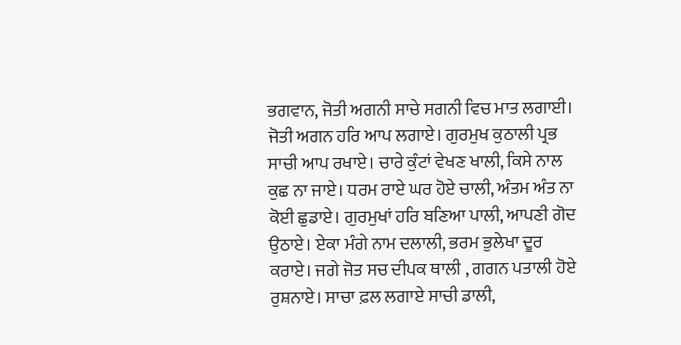ਭਗਵਾਨ, ਜੋਤੀ ਅਗਨੀ ਸਾਚੇ ਸਗਨੀ ਵਿਚ ਮਾਤ ਲਗਾਈ। ਜੋਤੀ ਅਗਨ ਹਰਿ ਆਪ ਲਗਾਏ। ਗੁਰਮੁਖ ਕੁਠਾਲੀ ਪ੍ਰਭ ਸਾਚੀ ਆਪ ਰਖਾਏ। ਚਾਰੇ ਕੁੰਟਾਂ ਵੇਖਣ ਖਾਲੀ, ਕਿਸੇ ਨਾਲ ਕੁਛ ਨਾ ਜਾਏ। ਧਰਮ ਰਾਏ ਘਰ ਹੋਏ ਚਾਲੀ, ਅੰਤਮ ਅੰਤ ਨਾ ਕੋਈ ਛੁਡਾਏ। ਗੁਰਮੁਖਾਂ ਹਰਿ ਬਣਿਆ ਪਾਲੀ, ਆਪਣੀ ਗੋਦ ਉਠਾਏ। ਏਕਾ ਮੰਗੇ ਨਾਮ ਦਲਾਲੀ, ਭਰਮ ਭੁਲੇਖਾ ਦੂਰ ਕਰਾਏ। ਜਗੇ ਜੋਤ ਸਚ ਦੀਪਕ ਥਾਲੀ , ਗਗਨ ਪਤਾਲੀ ਹੋਏ ਰੁਸ਼ਨਾਏ। ਸਾਚਾ ਫ਼ਲ ਲਗਾਏ ਸਾਚੀ ਡਾਲੀ,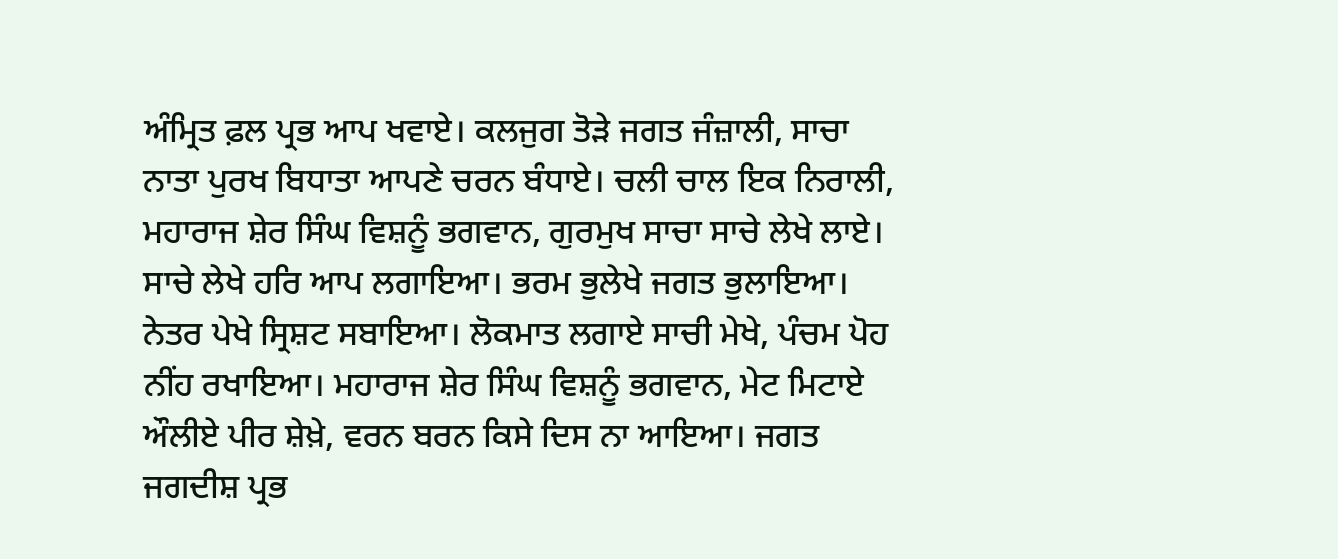ਅੰਮ੍ਰਿਤ ਫ਼ਲ ਪ੍ਰਭ ਆਪ ਖਵਾਏ। ਕਲਜੁਗ ਤੋੜੇ ਜਗਤ ਜੰਜ਼ਾਲੀ, ਸਾਚਾ ਨਾਤਾ ਪੁਰਖ ਬਿਧਾਤਾ ਆਪਣੇ ਚਰਨ ਬੰਧਾਏ। ਚਲੀ ਚਾਲ ਇਕ ਨਿਰਾਲੀ, ਮਹਾਰਾਜ ਸ਼ੇਰ ਸਿੰਘ ਵਿਸ਼ਨੂੰ ਭਗਵਾਨ, ਗੁਰਮੁਖ ਸਾਚਾ ਸਾਚੇ ਲੇਖੇ ਲਾਏ। ਸਾਚੇ ਲੇਖੇ ਹਰਿ ਆਪ ਲਗਾਇਆ। ਭਰਮ ਭੁਲੇਖੇ ਜਗਤ ਭੁਲਾਇਆ। ਨੇਤਰ ਪੇਖੇ ਸ੍ਰਿਸ਼ਟ ਸਬਾਇਆ। ਲੋਕਮਾਤ ਲਗਾਏ ਸਾਚੀ ਮੇਖੇ, ਪੰਚਮ ਪੋਹ ਨੀਂਹ ਰਖਾਇਆ। ਮਹਾਰਾਜ ਸ਼ੇਰ ਸਿੰਘ ਵਿਸ਼ਨੂੰ ਭਗਵਾਨ, ਮੇਟ ਮਿਟਾਏ ਔਲੀਏ ਪੀਰ ਸ਼ੇਖ਼ੇ, ਵਰਨ ਬਰਨ ਕਿਸੇ ਦਿਸ ਨਾ ਆਇਆ। ਜਗਤ ਜਗਦੀਸ਼ ਪ੍ਰਭ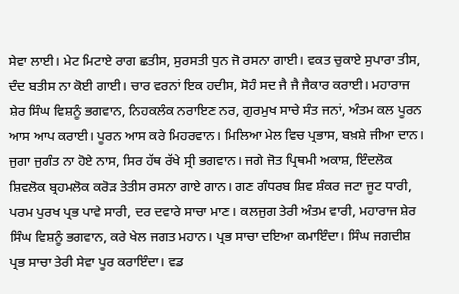ਸੇਵਾ ਲਾਈ। ਮੇਟ ਮਿਟਾਏ ਰਾਗ ਛਤੀਸ, ਸੁਰਸਤੀ ਧੁਨ ਜੋ ਰਸਨਾ ਗਾਈ। ਵਕਤ ਚੁਕਾਏ ਸੁਪਾਰਾ ਤੀਸ, ਦੰਦ ਬਤੀਸ ਨਾ ਕੋਈ ਗਾਈ। ਚਾਰ ਵਰਨਾਂ ਇਕ ਹਦੀਸ, ਸੋਹੰ ਸਦ ਜੈ ਜੈ ਜੈਕਾਰ ਕਰਾਈ। ਮਹਾਰਾਜ ਸ਼ੇਰ ਸਿੰਘ ਵਿਸ਼ਨੂੰ ਭਗਵਾਨ, ਨਿਹਕਲੰਕ ਨਰਾਇਣ ਨਰ, ਗੁਰਮੁਖ ਸਾਚੇ ਸੰਤ ਜਨਾਂ, ਅੰਤਮ ਕਲ ਪੂਰਨ ਆਸ ਆਪ ਕਰਾਈ। ਪੂਰਨ ਆਸ ਕਰੇ ਮਿਹਰਵਾਨ। ਮਿਲਿਆ ਮੇਲ ਵਿਚ ਪ੍ਰਭਾਸ, ਬਖ਼ਸ਼ੇ ਜੀਆ ਦਾਨ। ਜੁਗਾ ਜੁਗੰਤ ਨਾ ਹੋਏ ਨਾਸ, ਸਿਰ ਹੱਥ ਰੱਖੇ ਸ੍ਰੀ ਭਗਵਾਨ। ਜਗੇ ਜੋਤ ਪ੍ਰਿਥਮੀ ਅਕਾਸ਼, ਇੰਦਲੋਕ ਸ਼ਿਵਲੋਕ ਬ੍ਰਹਮਲੋਕ ਕਰੋੜ ਤੇਤੀਸ ਰਸਨਾ ਗਾਏ ਗਾਨ। ਗਣ ਗੰਧਰਬ ਸ਼ਿਵ ਸ਼ੰਕਰ ਜਟਾ ਜੂਟ ਧਾਰੀ, ਪਰਮ ਪੁਰਖ ਪ੍ਰਭ ਪਾਵੇ ਸਾਰੀ, ਦਰ ਦਵਾਰੇ ਸਾਚਾ ਮਾਣ। ਕਲਜੁਗ ਤੇਰੀ ਅੰਤਮ ਵਾਰੀ, ਮਹਾਰਾਜ ਸ਼ੇਰ ਸਿੰਘ ਵਿਸ਼ਨੂੰ ਭਗਵਾਨ, ਕਰੇ ਖੇਲ ਜਗਤ ਮਹਾਨ। ਪ੍ਰਭ ਸਾਚਾ ਦਇਆ ਕਮਾਇੰਦਾ। ਸਿੰਘ ਜਗਦੀਸ਼ ਪ੍ਰਭ ਸਾਚਾ ਤੇਰੀ ਸੇਵਾ ਪੂਰ ਕਰਾਇੰਦਾ। ਵਡ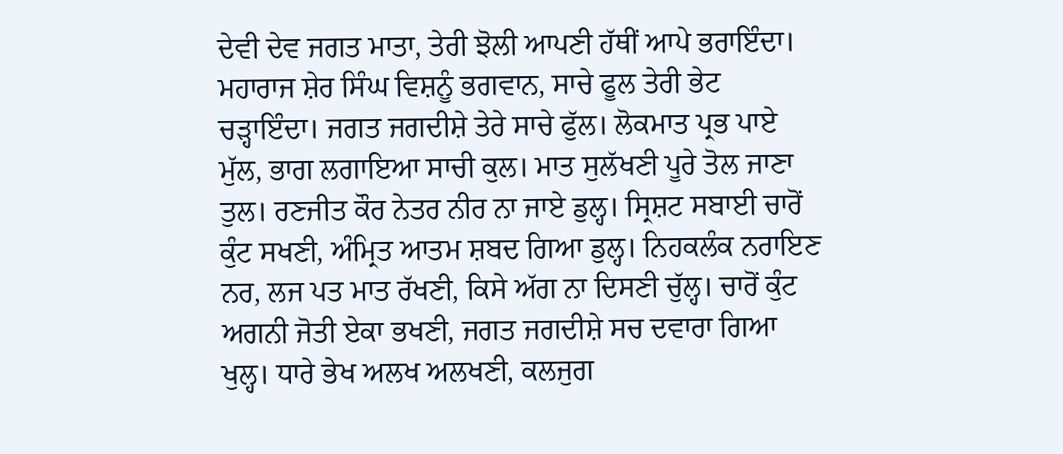ਦੇਵੀ ਦੇਵ ਜਗਤ ਮਾਤਾ, ਤੇਰੀ ਝੋਲੀ ਆਪਣੀ ਹੱਥੀਂ ਆਪੇ ਭਰਾਇੰਦਾ। ਮਹਾਰਾਜ ਸ਼ੇਰ ਸਿੰਘ ਵਿਸ਼ਨੂੰ ਭਗਵਾਨ, ਸਾਚੇ ਫੂਲ ਤੇਰੀ ਭੇਟ ਚੜ੍ਹਾਇੰਦਾ। ਜਗਤ ਜਗਦੀਸ਼ੇ ਤੇਰੇ ਸਾਚੇ ਫੁੱਲ। ਲੋਕਮਾਤ ਪ੍ਰਭ ਪਾਏ ਮੁੱਲ, ਭਾਗ ਲਗਾਇਆ ਸਾਚੀ ਕੁਲ। ਮਾਤ ਸੁਲੱਖਣੀ ਪੂਰੇ ਤੋਲ ਜਾਣਾ ਤੁਲ। ਰਣਜੀਤ ਕੌਰ ਨੇਤਰ ਨੀਰ ਨਾ ਜਾਏ ਡੁਲ੍ਹ। ਸ੍ਰਿਸ਼ਟ ਸਬਾਈ ਚਾਰੋਂ ਕੁੰਟ ਸਖਣੀ, ਅੰਮ੍ਰਿਤ ਆਤਮ ਸ਼ਬਦ ਗਿਆ ਡੁਲ੍ਹ। ਨਿਹਕਲੰਕ ਨਰਾਇਣ ਨਰ, ਲਜ ਪਤ ਮਾਤ ਰੱਖਣੀ, ਕਿਸੇ ਅੱਗ ਨਾ ਦਿਸਣੀ ਚੁੱਲ੍ਹ। ਚਾਰੋਂ ਕੁੰਟ ਅਗਨੀ ਜੋਤੀ ਏਕਾ ਭਖਣੀ, ਜਗਤ ਜਗਦੀਸ਼ੇ ਸਚ ਦਵਾਰਾ ਗਿਆ ਖੁਲ੍ਹ। ਧਾਰੇ ਭੇਖ ਅਲਖ ਅਲਖਣੀ, ਕਲਜੁਗ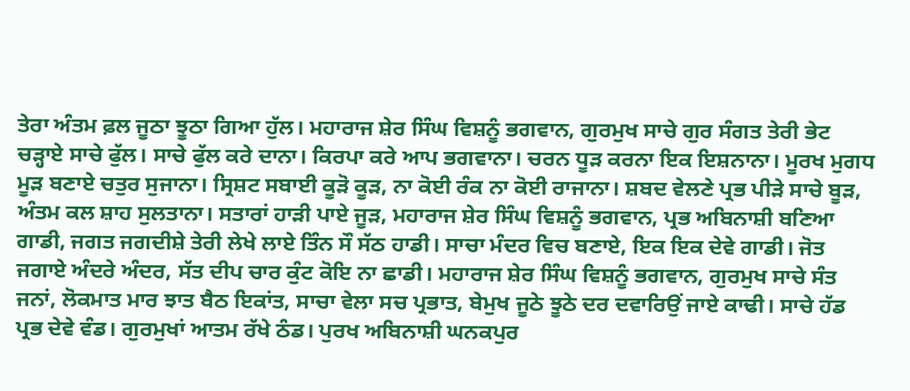ਤੇਰਾ ਅੰਤਮ ਫ਼ਲ ਜੂਠਾ ਝੂਠਾ ਗਿਆ ਹੁੱਲ। ਮਹਾਰਾਜ ਸ਼ੇਰ ਸਿੰਘ ਵਿਸ਼ਨੂੰ ਭਗਵਾਨ, ਗੁਰਮੁਖ ਸਾਚੇ ਗੁਰ ਸੰਗਤ ਤੇਰੀ ਭੇਟ ਚੜ੍ਹਾਏ ਸਾਚੇ ਫੁੱਲ। ਸਾਚੇ ਫੁੱਲ ਕਰੇ ਦਾਨਾ। ਕਿਰਪਾ ਕਰੇ ਆਪ ਭਗਵਾਨਾ। ਚਰਨ ਧੂੜ ਕਰਨਾ ਇਕ ਇਸ਼ਨਾਨਾ। ਮੂਰਖ ਮੁਗਧ ਮੂੜ ਬਣਾਏ ਚਤੁਰ ਸੁਜਾਨਾ। ਸ੍ਰਿਸ਼ਟ ਸਬਾਈ ਕੂੜੋ ਕੂੜ, ਨਾ ਕੋਈ ਰੰਕ ਨਾ ਕੋਈ ਰਾਜਾਨਾ। ਸ਼ਬਦ ਵੇਲਣੇ ਪ੍ਰਭ ਪੀੜੇ ਸਾਚੇ ਬੂੜ, ਅੰਤਮ ਕਲ ਸ਼ਾਹ ਸੁਲਤਾਨਾ। ਸਤਾਰਾਂ ਹਾੜੀ ਪਾਏ ਜੂੜ, ਮਹਾਰਾਜ ਸ਼ੇਰ ਸਿੰਘ ਵਿਸ਼ਨੂੰ ਭਗਵਾਨ, ਪ੍ਰਭ ਅਬਿਨਾਸ਼ੀ ਬਣਿਆ ਗਾਡੀ, ਜਗਤ ਜਗਦੀਸ਼ੇ ਤੇਰੀ ਲੇਖੇ ਲਾਏ ਤਿੰਨ ਸੌ ਸੱਠ ਹਾਡੀ। ਸਾਚਾ ਮੰਦਰ ਵਿਚ ਬਣਾਏ, ਇਕ ਇਕ ਦੇਵੇ ਗਾਡੀ। ਜੋਤ ਜਗਾਏ ਅੰਦਰੇ ਅੰਦਰ, ਸੱਤ ਦੀਪ ਚਾਰ ਕੁੰਟ ਕੋਇ ਨਾ ਛਾਡੀ। ਮਹਾਰਾਜ ਸ਼ੇਰ ਸਿੰਘ ਵਿਸ਼ਨੂੰ ਭਗਵਾਨ, ਗੁਰਮੁਖ ਸਾਚੇ ਸੰਤ ਜਨਾਂ, ਲੋਕਮਾਤ ਮਾਰ ਝਾਤ ਬੈਠ ਇਕਾਂਤ, ਸਾਚਾ ਵੇਲਾ ਸਚ ਪ੍ਰਭਾਤ, ਬੇਮੁਖ ਜੂਠੇ ਝੂਠੇ ਦਰ ਦਵਾਰਿਉਂ ਜਾਏ ਕਾਢੀ। ਸਾਚੇ ਹੱਡ ਪ੍ਰਭ ਦੇਵੇ ਵੰਡ। ਗੁਰਮੁਖਾਂ ਆਤਮ ਰੱਖੇ ਠੰਡ। ਪੁਰਖ ਅਬਿਨਾਸ਼ੀ ਘਨਕਪੁਰ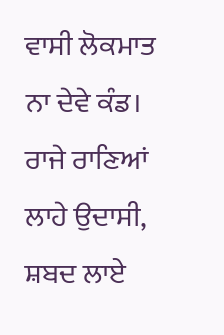ਵਾਸੀ ਲੋਕਮਾਤ ਨਾ ਦੇਵੇ ਕੰਡ। ਰਾਜੇ ਰਾਣਿਆਂ ਲਾਹੇ ਉਦਾਸੀ, ਸ਼ਬਦ ਲਾਏ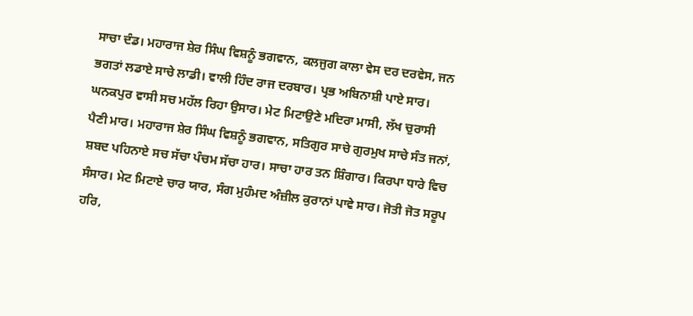ਸਾਚਾ ਦੰਡ। ਮਹਾਰਾਜ ਸ਼ੇਰ ਸਿੰਘ ਵਿਸ਼ਨੂੰ ਭਗਵਾਨ, ਕਲਜੁਗ ਕਾਲਾ ਵੇਸ ਦਰ ਦਰਵੇਸ, ਜਨ ਭਗਤਾਂ ਲਡਾਏ ਸਾਚੇ ਲਾਡੀ। ਵਾਲੀ ਹਿੰਦ ਰਾਜ ਦਰਬਾਰ। ਪ੍ਰਭ ਅਬਿਨਾਸ਼ੀ ਪਾਏ ਸਾਰ। ਘਨਕਪੁਰ ਵਾਸੀ ਸਚ ਮਹੱਲ ਰਿਹਾ ਉਸਾਰ। ਮੇਟ ਮਿਟਾਉਣੇ ਮਦਿਰਾ ਮਾਸੀ, ਲੱਖ ਚੁਰਾਸੀ ਪੈਣੀ ਮਾਰ। ਮਹਾਰਾਜ ਸ਼ੇਰ ਸਿੰਘ ਵਿਸ਼ਨੂੰ ਭਗਵਾਨ, ਸਤਿਗੁਰ ਸਾਚੇ ਗੁਰਮੁਖ ਸਾਚੇ ਸੰਤ ਜਨਾਂ, ਸ਼ਬਦ ਪਹਿਨਾਏ ਸਚ ਸੱਚਾ ਪੰਚਮ ਸੱਚਾ ਹਾਰ। ਸਾਚਾ ਹਾਰ ਤਨ ਸ਼ਿੰਗਾਰ। ਕਿਰਪਾ ਧਾਰੇ ਵਿਚ ਸੰਸਾਰ। ਮੇਟ ਮਿਟਾਏ ਚਾਰ ਯਾਰ, ਸੰਗ ਮੁਹੰਮਦ ਅੰਜ਼ੀਲ ਕੁਰਾਨਾਂ ਪਾਵੇ ਸਾਰ। ਜੋਤੀ ਜੋਤ ਸਰੂਪ ਹਰਿ,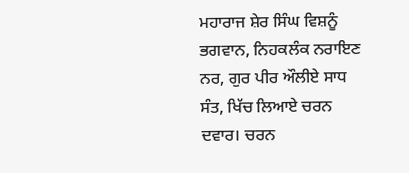ਮਹਾਰਾਜ ਸ਼ੇਰ ਸਿੰਘ ਵਿਸ਼ਨੂੰ ਭਗਵਾਨ, ਨਿਹਕਲੰਕ ਨਰਾਇਣ ਨਰ, ਗੁਰ ਪੀਰ ਔਲੀਏ ਸਾਧ ਸੰਤ, ਖਿੱਚ ਲਿਆਏ ਚਰਨ ਦਵਾਰ। ਚਰਨ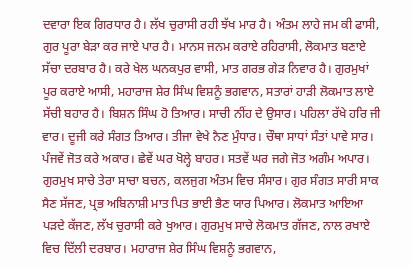ਦਵਾਰਾ ਇਕ ਗਿਰਧਾਰ ਹੈ। ਲੱਖ ਚੁਰਾਸੀ ਰਹੀ ਝੱਖ ਮਾਰ ਹੈ। ਅੰਤਮ ਲਾਹੇ ਜਮ ਕੀ ਫਾਸੀ, ਗੁਰ ਪੂਰਾ ਬੇੜਾ ਕਰ ਜਾਏ ਪਾਰ ਹੈ। ਮਾਨਸ ਜਨਮ ਕਰਾਏ ਰਹਿਰਾਸੀ, ਲੋਕਮਾਤ ਬਣਾਏ ਸੱਚਾ ਦਰਬਾਰ ਹੈ। ਕਰੇ ਖੇਲ ਘਨਕਪੁਰ ਵਾਸੀ, ਮਾਤ ਗਰਭ ਗੇੜ ਨਿਵਾਰ ਹੈ। ਗੁਰਮੁਖਾਂ ਪੂਰ ਕਰਾਏ ਆਸੀ, ਮਹਾਰਾਜ ਸ਼ੇਰ ਸਿੰਘ ਵਿਸ਼ਨੂੰ ਭਗਵਾਨ, ਸਤਾਰਾਂ ਹਾੜੀ ਲੋਕਮਾਤ ਲਾਏ ਸੱਚੀ ਬਹਾਰ ਹੈ। ਬਿਸ਼ਨ ਸਿੰਘ ਹੋ ਤਿਆਰ। ਸਾਚੀ ਨੀਂਹ ਦੇ ਉਸਾਰ। ਪਹਿਲਾ ਰੱਖੇ ਹਰਿ ਜੀ ਵਾਰ। ਦੂਜੀ ਕਰੇ ਸੰਗਤ ਤਿਆਰ। ਤੀਜਾ ਵੇਖੇ ਨੈਣ ਮੁੰਧਾਰ। ਚੌਥਾ ਸਾਧਾਂ ਸੰਤਾਂ ਪਾਵੇ ਸਾਰ। ਪੰਜਵੇਂ ਜੋਤ ਕਰੇ ਅਕਾਰ। ਛੇਵੇਂ ਘਰ ਖੋਲ੍ਹੇ ਬਾਹਰ। ਸਤਵੇਂ ਘਰ ਜਗੇ ਜੋਤ ਅਗੰਮ ਅਪਾਰ। ਗੁਰਮੁਖ ਸਾਚੇ ਤੇਰਾ ਸਾਚਾ ਬਚਨ, ਕਲਜੁਗ ਅੰਤਮ ਵਿਚ ਸੰਸਾਰ। ਗੁਰ ਸੰਗਤ ਸਾਰੀ ਸਾਕ ਸੈਣ ਸੱਜਣ, ਪ੍ਰਭ ਅਬਿਨਾਸ਼ੀ ਮਾਤ ਪਿਤ ਭਾਈ ਭੈਣ ਯਾਰ ਪਿਆਰ। ਲੋਕਮਾਤ ਆਇਆ ਪੜਦੇ ਕੱਜਣ, ਲੱਖ ਚੁਰਾਸੀ ਕਰੇ ਖੁਆਰ। ਗੁਰਮੁਖ ਸਾਚੇ ਲੋਕਮਾਤ ਗੱਜਣ, ਨਾਲ ਰਖਾਏ ਵਿਚ ਦਿੱਲੀ ਦਰਬਾਰ। ਮਹਾਰਾਜ ਸ਼ੇਰ ਸਿੰਘ ਵਿਸ਼ਨੂੰ ਭਗਵਾਨ,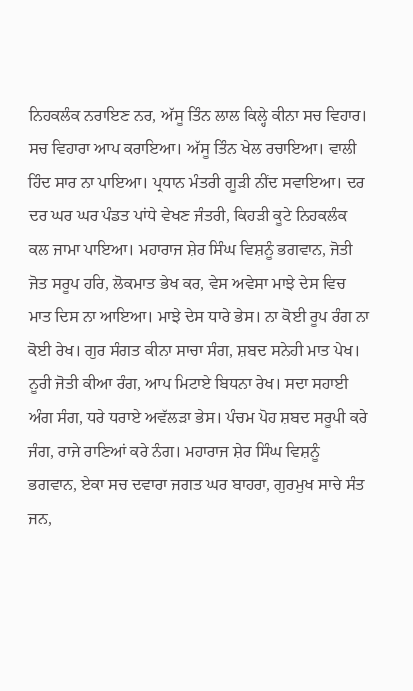ਨਿਹਕਲੰਕ ਨਰਾਇਣ ਨਰ, ਅੱਸੂ ਤਿੰਨ ਲਾਲ ਕਿਲ੍ਹੇ ਕੀਨਾ ਸਚ ਵਿਹਾਰ। ਸਚ ਵਿਹਾਰਾ ਆਪ ਕਰਾਇਆ। ਅੱਸੂ ਤਿੰਨ ਖੇਲ ਰਚਾਇਆ। ਵਾਲੀ ਹਿੰਦ ਸਾਰ ਨਾ ਪਾਇਆ। ਪ੍ਰਧਾਨ ਮੰਤਰੀ ਗੂੜੀ ਨੀਂਦ ਸਵਾਇਆ। ਦਰ ਦਰ ਘਰ ਘਰ ਪੰਡਤ ਪਾਂਧੇ ਵੇਖਣ ਜੰਤਰੀ, ਕਿਹੜੀ ਕੂਟੇ ਨਿਹਕਲੰਕ ਕਲ ਜਾਮਾ ਪਾਇਆ। ਮਹਾਰਾਜ ਸ਼ੇਰ ਸਿੰਘ ਵਿਸ਼ਨੂੰ ਭਗਵਾਨ, ਜੋਤੀ ਜੋਤ ਸਰੂਪ ਹਰਿ, ਲੋਕਮਾਤ ਭੇਖ ਕਰ, ਵੇਸ ਅਵੇਸਾ ਮਾਝੇ ਦੇਸ ਵਿਚ ਮਾਤ ਦਿਸ ਨਾ ਆਇਆ। ਮਾਝੇ ਦੇਸ ਧਾਰੇ ਭੇਸ। ਨਾ ਕੋਈ ਰੂਪ ਰੰਗ ਨਾ ਕੋਈ ਰੇਖ। ਗੁਰ ਸੰਗਤ ਕੀਨਾ ਸਾਚਾ ਸੰਗ, ਸ਼ਬਦ ਸਨੇਹੀ ਮਾਤ ਪੇਖ। ਨੂਰੀ ਜੋਤੀ ਕੀਆ ਰੰਗ, ਆਪ ਮਿਟਾਏ ਬਿਧਨਾ ਰੇਖ। ਸਦਾ ਸਹਾਈ ਅੰਗ ਸੰਗ, ਧਰੇ ਧਰਾਏ ਅਵੱਲੜਾ ਭੇਸ। ਪੰਚਮ ਪੋਹ ਸ਼ਬਦ ਸਰੂਪੀ ਕਰੇ ਜੰਗ, ਰਾਜੇ ਰਾਣਿਆਂ ਕਰੇ ਨੰਗ। ਮਹਾਰਾਜ ਸ਼ੇਰ ਸਿੰਘ ਵਿਸ਼ਨੂੰ ਭਗਵਾਨ, ਏਕਾ ਸਚ ਦਵਾਰਾ ਜਗਤ ਘਰ ਬਾਹਰਾ, ਗੁਰਮੁਖ ਸਾਚੇ ਸੰਤ ਜਨ,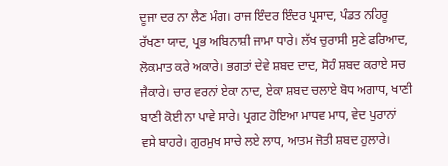ਦੂਜਾ ਦਰ ਨਾ ਲੈਣ ਮੰਗ। ਰਾਜ ਇੰਦਰ ਇੰਦਰ ਪ੍ਰਸਾਦ, ਪੰਡਤ ਨਹਿਰੂ ਰੱਖਣਾ ਯਾਦ, ਪ੍ਰਭ ਅਬਿਨਾਸ਼ੀ ਜਾਮਾ ਧਾਰੇ। ਲੱਖ ਚੁਰਾਸੀ ਸੁਣੇ ਫਰਿਆਦ, ਲੋਕਮਾਤ ਕਰੇ ਅਕਾਰੇ। ਭਗਤਾਂ ਦੇਵੇ ਸ਼ਬਦ ਦਾਦ, ਸੋਹੰ ਸ਼ਬਦ ਕਰਾਏ ਸਚ ਜੈਕਾਰੇ। ਚਾਰ ਵਰਨਾਂ ਏਕਾ ਨਾਦ, ਏਕਾ ਸ਼ਬਦ ਚਲਾਏ ਬੋਧ ਅਗਾਧ, ਖਾਣੀ ਬਾਣੀ ਕੋਈ ਨਾ ਪਾਵੇ ਸਾਰੇ। ਪ੍ਰਗਟ ਹੋਇਆ ਮਾਧਵ ਮਾਧ, ਵੇਦ ਪੁਰਾਨਾਂ ਵਸੇ ਬਾਹਰੇ। ਗੁਰਮੁਖ ਸਾਚੇ ਲਏ ਲਾਧ, ਆਤਮ ਜੋਤੀ ਸ਼ਬਦ ਹੁਲਾਰੇ।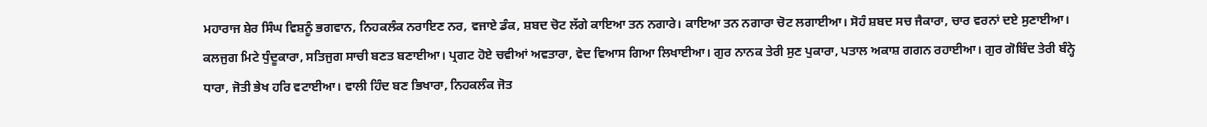ਮਹਾਰਾਜ ਸ਼ੇਰ ਸਿੰਘ ਵਿਸ਼ਨੂੰ ਭਗਵਾਨ, ਨਿਹਕਲੰਕ ਨਰਾਇਣ ਨਰ, ਵਜਾਏ ਡੰਕ, ਸ਼ਬਦ ਚੋਟ ਲੱਗੇ ਕਾਇਆ ਤਨ ਨਗਾਰੇ। ਕਾਇਆ ਤਨ ਨਗਾਰਾ ਚੋਟ ਲਗਾਈਆ। ਸੋਹੰ ਸ਼ਬਦ ਸਚ ਜੈਕਾਰਾ, ਚਾਰ ਵਰਨਾਂ ਦਏ ਸੁਣਾਈਆ। ਕਲਜੁਗ ਮਿਟੇ ਧੁੰਦੂਕਾਰਾ, ਸਤਿਜੁਗ ਸਾਚੀ ਬਣਤ ਬਣਾਈਆ। ਪ੍ਰਗਟ ਹੋਏ ਚਵੀਆਂ ਅਵਤਾਰਾ, ਵੇਦ ਵਿਆਸ ਗਿਆ ਲਿਖਾਈਆ। ਗੁਰ ਨਾਨਕ ਤੇਰੀ ਸੁਣ ਪੁਕਾਰਾ, ਪਤਾਲ ਅਕਾਸ਼ ਗਗਨ ਰਹਾਈਆ। ਗੁਰ ਗੋਬਿੰਦ ਤੇਰੀ ਬੰਨ੍ਹੇ ਧਾਰਾ, ਜੋਤੀ ਭੇਖ ਹਰਿ ਵਟਾਈਆ। ਵਾਲੀ ਹਿੰਦ ਬਣ ਭਿਖਾਰਾ, ਨਿਹਕਲੰਕ ਜੋਤ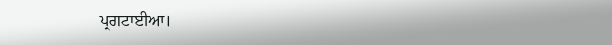ਪ੍ਰਗਟਾਈਆ।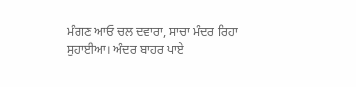ਮੰਗਣ ਆਓ ਚਲ ਦਵਾਰਾ, ਸਾਚਾ ਮੰਦਰ ਰਿਹਾ ਸੁਹਾਈਆ। ਅੰਦਰ ਬਾਹਰ ਪਾਏ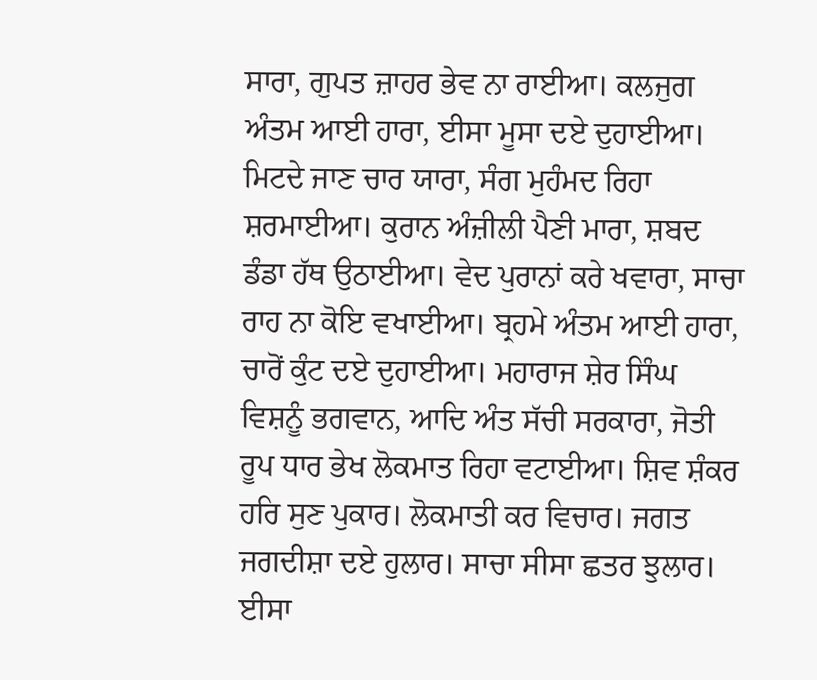ਸਾਰਾ, ਗੁਪਤ ਜ਼ਾਹਰ ਭੇਵ ਨਾ ਰਾਈਆ। ਕਲਜੁਗ ਅੰਤਮ ਆਈ ਹਾਰਾ, ਈਸਾ ਮੂਸਾ ਦਏ ਦੁਹਾਈਆ। ਮਿਟਦੇ ਜਾਣ ਚਾਰ ਯਾਰਾ, ਸੰਗ ਮੁਹੰਮਦ ਰਿਹਾ ਸ਼ਰਮਾਈਆ। ਕੁਰਾਨ ਅੰਜ਼ੀਲੀ ਪੈਣੀ ਮਾਰਾ, ਸ਼ਬਦ ਡੰਡਾ ਹੱਥ ਉਠਾਈਆ। ਵੇਦ ਪੁਰਾਨਾਂ ਕਰੇ ਖਵਾਰਾ, ਸਾਚਾ ਰਾਹ ਨਾ ਕੋਇ ਵਖਾਈਆ। ਬ੍ਰਹਮੇ ਅੰਤਮ ਆਈ ਹਾਰਾ, ਚਾਰੋਂ ਕੁੰਟ ਦਏ ਦੁਹਾਈਆ। ਮਹਾਰਾਜ ਸ਼ੇਰ ਸਿੰਘ ਵਿਸ਼ਨੂੰ ਭਗਵਾਨ, ਆਦਿ ਅੰਤ ਸੱਚੀ ਸਰਕਾਰਾ, ਜੋਤੀ ਰੂਪ ਧਾਰ ਭੇਖ ਲੋਕਮਾਤ ਰਿਹਾ ਵਟਾਈਆ। ਸ਼ਿਵ ਸ਼ੰਕਰ ਹਰਿ ਸੁਣ ਪੁਕਾਰ। ਲੋਕਮਾਤੀ ਕਰ ਵਿਚਾਰ। ਜਗਤ ਜਗਦੀਸ਼ਾ ਦਏ ਹੁਲਾਰ। ਸਾਚਾ ਸੀਸਾ ਛਤਰ ਝੁਲਾਰ। ਈਸਾ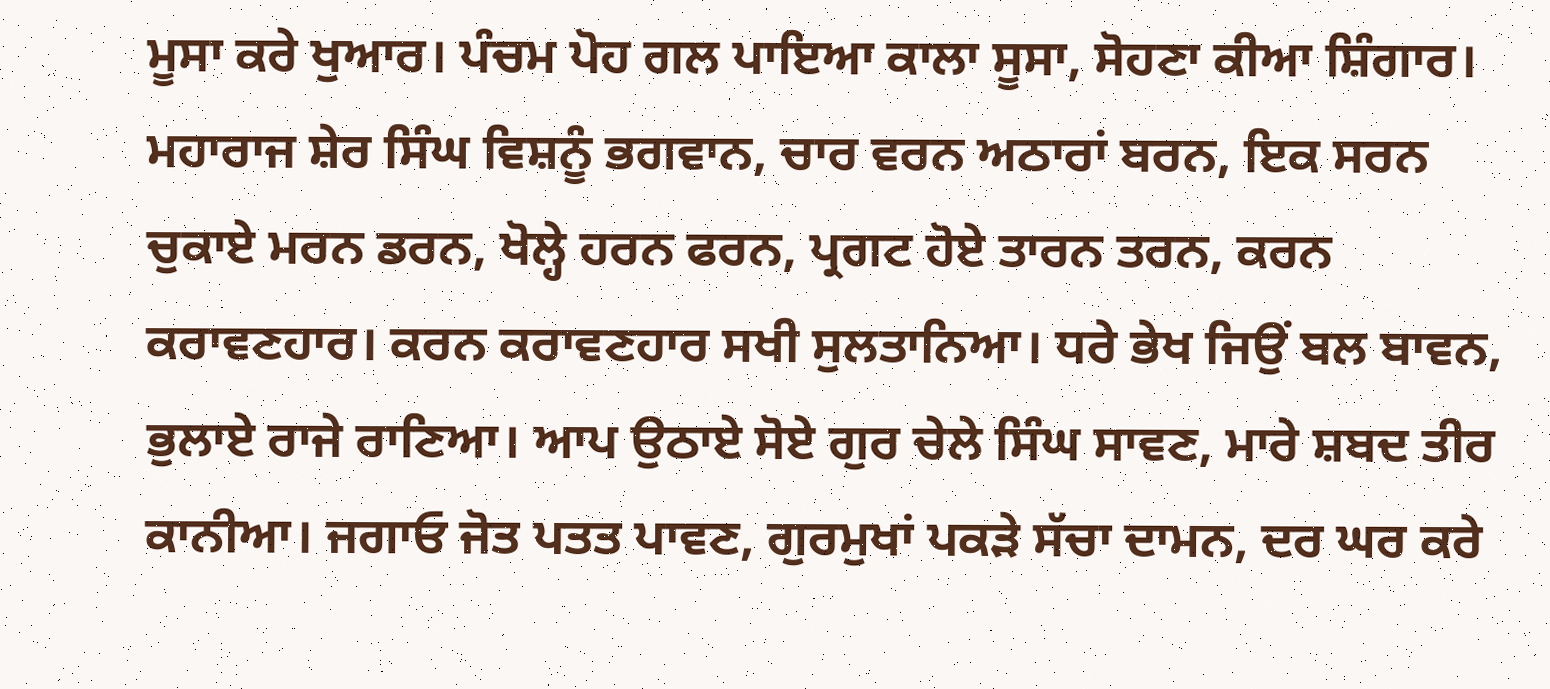ਮੂਸਾ ਕਰੇ ਖੁਆਰ। ਪੰਚਮ ਪੋਹ ਗਲ ਪਾਇਆ ਕਾਲਾ ਸੂਸਾ, ਸੋਹਣਾ ਕੀਆ ਸ਼ਿੰਗਾਰ। ਮਹਾਰਾਜ ਸ਼ੇਰ ਸਿੰਘ ਵਿਸ਼ਨੂੰ ਭਗਵਾਨ, ਚਾਰ ਵਰਨ ਅਠਾਰਾਂ ਬਰਨ, ਇਕ ਸਰਨ ਚੁਕਾਏ ਮਰਨ ਡਰਨ, ਖੋਲ੍ਹੇ ਹਰਨ ਫਰਨ, ਪ੍ਰਗਟ ਹੋਏ ਤਾਰਨ ਤਰਨ, ਕਰਨ ਕਰਾਵਣਹਾਰ। ਕਰਨ ਕਰਾਵਣਹਾਰ ਸਖੀ ਸੁਲਤਾਨਿਆ। ਧਰੇ ਭੇਖ ਜਿਉਂ ਬਲ ਬਾਵਨ, ਭੁਲਾਏ ਰਾਜੇ ਰਾਣਿਆ। ਆਪ ਉਠਾਏ ਸੋਏ ਗੁਰ ਚੇਲੇ ਸਿੰਘ ਸਾਵਣ, ਮਾਰੇ ਸ਼ਬਦ ਤੀਰ ਕਾਨੀਆ। ਜਗਾਓ ਜੋਤ ਪਤਤ ਪਾਵਣ, ਗੁਰਮੁਖਾਂ ਪਕੜੇ ਸੱਚਾ ਦਾਮਨ, ਦਰ ਘਰ ਕਰੇ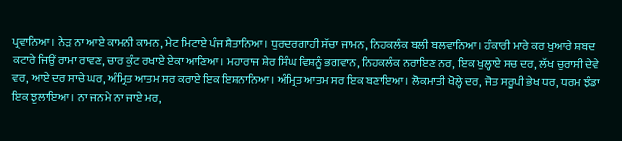ਪ੍ਰਵਾਨਿਆ। ਨੇੜ ਨਾ ਆਏ ਕਾਮਨੀ ਕਾਮਨ, ਮੇਟ ਮਿਟਾਏ ਪੰਜ ਸ਼ੈਤਾਨਿਆ। ਧੁਰਦਰਗਾਹੀ ਸੱਚਾ ਜਾਮਨ, ਨਿਹਕਲੰਕ ਬਲੀ ਬਲਵਾਨਿਆ। ਹੰਕਾਰੀ ਮਾਰੇ ਕਰ ਖੁਆਰੇ ਸ਼ਬਦ ਕਟਾਰੇ ਜਿਉਂ ਰਾਮਾ ਰਾਵਣ, ਚਾਰ ਕੁੰਟ ਰਖਾਏ ਏਕਾ ਆਣਿਆ। ਮਹਾਰਾਜ ਸ਼ੇਰ ਸਿੰਘ ਵਿਸ਼ਨੂੰ ਭਗਵਾਨ, ਨਿਹਕਲੰਕ ਨਰਾਇਣ ਨਰ, ਇਕ ਖੁਲ੍ਹਾਏ ਸਚ ਦਰ, ਲੱਖ ਚੁਰਾਸੀ ਦੇਵੇ ਵਰ, ਆਏ ਦਰ ਸਾਚੇ ਘਰ, ਅੰਮ੍ਰਿਤ ਆਤਮ ਸਰ ਕਰਾਏ ਇਕ ਇਸ਼ਨਾਨਿਆ। ਅੰਮ੍ਰਿਤ ਆਤਮ ਸਰ ਇਕ ਬਣਾਇਆ। ਲੋਕਮਾਤੀ ਖੋਲ੍ਹੇ ਦਰ, ਜੋਤ ਸਰੂਪੀ ਭੇਖ ਧਰ, ਧਰਮ ਝੰਡਾ ਇਕ ਝੁਲਾਇਆ। ਨਾ ਜਨਮੇ ਨਾ ਜਾਏ ਮਰ,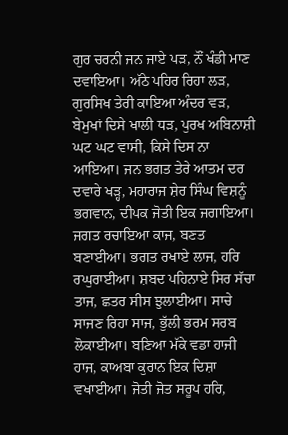ਗੁਰ ਚਰਨੀ ਜਨ ਜਾਏ ਪੜ, ਨੌਂ ਖੰਡੀ ਮਾਣ ਦਵਾਇਆ। ਅੱਠੇ ਪਹਿਰ ਰਿਹਾ ਲੜ, ਗੁਰਸਿਖ ਤੇਰੀ ਕਾਇਆ ਅੰਦਰ ਵੜ, ਬੇਮੁਖਾਂ ਦਿਸੇ ਖਾਲੀ ਧੜ, ਪੁਰਖ ਅਬਿਨਾਸ਼ੀ ਘਟ ਘਟ ਵਾਸੀ, ਕਿਸੇ ਦਿਸ ਨਾ ਆਇਆ। ਜਨ ਭਗਤ ਤੇਰੇ ਆਤਮ ਦਰ ਦਵਾਰੇ ਖੜ੍ਹ, ਮਹਾਰਾਜ ਸ਼ੇਰ ਸਿੰਘ ਵਿਸ਼ਨੂੰ ਭਗਵਾਨ, ਦੀਪਕ ਜੋਤੀ ਇਕ ਜਗਾਇਆ। ਜਗਤ ਰਚਾਇਆ ਕਾਜ, ਬਣਤ ਬਣਾਈਆ। ਭਗਤ ਰਖਾਏ ਲਾਜ, ਹਰਿ ਰਘੁਰਾਈਆ। ਸ਼ਬਦ ਪਹਿਨਾਏ ਸਿਰ ਸੱਚਾ ਤਾਜ, ਛਤਰ ਸੀਸ ਝੁਲਾਈਆ। ਸਾਚੇ ਸਾਜਣ ਰਿਹਾ ਸਾਜ, ਭੁੱਲੀ ਭਰਮ ਸਰਬ ਲੋਕਾਈਆ। ਬਣਿਆ ਮੱਕੇ ਵਡਾ ਹਾਜੀ ਹਾਜ, ਕਾਅਬਾ ਕੁਰਾਨ ਇਕ ਦਿਸ਼ਾ ਵਖਾਈਆ। ਜੋਤੀ ਜੋਤ ਸਰੂਪ ਹਰਿ,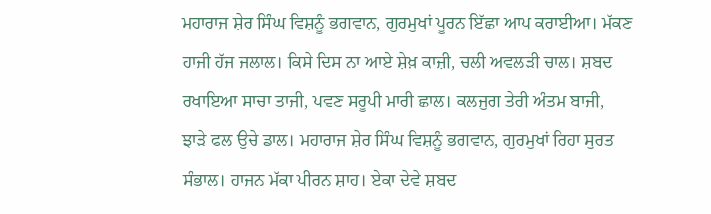ਮਹਾਰਾਜ ਸ਼ੇਰ ਸਿੰਘ ਵਿਸ਼ਨੂੰ ਭਗਵਾਨ, ਗੁਰਮੁਖਾਂ ਪੂਰਨ ਇੱਛਾ ਆਪ ਕਰਾਈਆ। ਮੱਕਣ ਹਾਜੀ ਹੱਜ ਜਲਾਲ। ਕਿਸੇ ਦਿਸ ਨਾ ਆਏ ਸ਼ੇਖ਼ ਕਾਜ਼ੀ, ਚਲੀ ਅਵਲੜੀ ਚਾਲ। ਸ਼ਬਦ ਰਖਾਇਆ ਸਾਚਾ ਤਾਜੀ, ਪਵਣ ਸਰੂਪੀ ਮਾਰੀ ਛਾਲ। ਕਲਜੁਗ ਤੇਰੀ ਅੰਤਮ ਬਾਜੀ, ਝਾੜੇ ਫਲ ਉਚੇ ਡਾਲ। ਮਹਾਰਾਜ ਸ਼ੇਰ ਸਿੰਘ ਵਿਸ਼ਨੂੰ ਭਗਵਾਨ, ਗੁਰਮੁਖਾਂ ਰਿਹਾ ਸੁਰਤ ਸੰਭਾਲ। ਹਾਜਨ ਮੱਕਾ ਪੀਰਨ ਸ਼ਾਹ। ਏਕਾ ਦੇਵੇ ਸ਼ਬਦ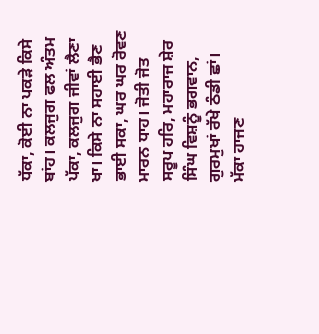ਧੱਕਾ, ਕੋਈ ਨਾ ਪਕੜੇ ਕਿਸੇ ਬਾਂਹ। ਕਲਜੁਗ ਫਲ ਅੰਤਮ ਪੱਕਾ, ਕਲਜੁਗ ਜੀਵਾਂ ਲੈਣਾ ਖਾ। ਕਿਸੇ ਨਾ ਸਹਾਈ ਭੈਣ ਭਾਈ ਸਕਾ, ਘਰ ਘਰ ਰੋਵਣ ਮਾਰਨ ਧਾਹ। ਜੋਤੀ ਜੋਤ ਸਰੂਪ ਹਰਿ, ਮਹਾਰਾਜ ਸ਼ੇਰ ਸਿੰਘ ਵਿਸ਼ਨੂੰ ਭਗਵਾਨ, ਗੁਰਮੁਖਾਂ ਰੱਖੇ ਠੰਡੀ ਛਾਂ। ਮੱਕਾ ਹਾਜਣ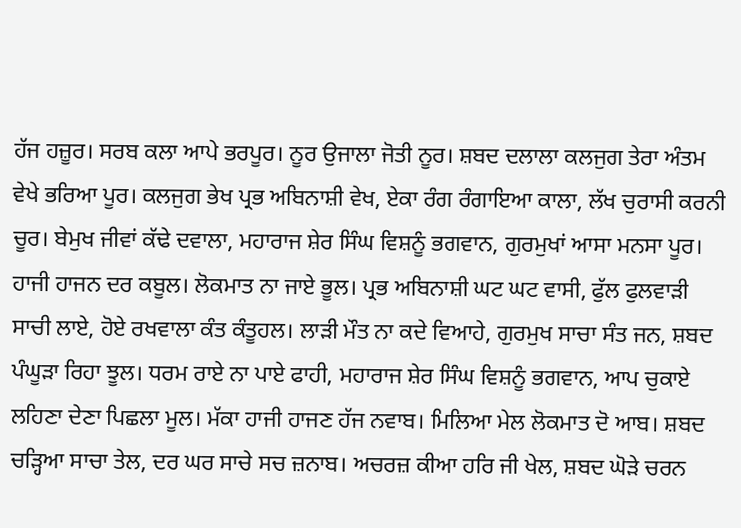ਹੱਜ ਹਜ਼ੂਰ। ਸਰਬ ਕਲਾ ਆਪੇ ਭਰਪੂਰ। ਨੂਰ ਉਜਾਲਾ ਜੋਤੀ ਨੂਰ। ਸ਼ਬਦ ਦਲਾਲਾ ਕਲਜੁਗ ਤੇਰਾ ਅੰਤਮ ਵੇਖੇ ਭਰਿਆ ਪੂਰ। ਕਲਜੁਗ ਭੇਖ ਪ੍ਰਭ ਅਬਿਨਾਸ਼ੀ ਵੇਖ, ਏਕਾ ਰੰਗ ਰੰਗਾਇਆ ਕਾਲਾ, ਲੱਖ ਚੁਰਾਸੀ ਕਰਨੀ ਚੂਰ। ਬੇਮੁਖ ਜੀਵਾਂ ਕੱਢੇ ਦਵਾਲਾ, ਮਹਾਰਾਜ ਸ਼ੇਰ ਸਿੰਘ ਵਿਸ਼ਨੂੰ ਭਗਵਾਨ, ਗੁਰਮੁਖਾਂ ਆਸਾ ਮਨਸਾ ਪੂਰ। ਹਾਜੀ ਹਾਜਨ ਦਰ ਕਬੂਲ। ਲੋਕਮਾਤ ਨਾ ਜਾਏ ਭੂਲ। ਪ੍ਰਭ ਅਬਿਨਾਸ਼ੀ ਘਟ ਘਟ ਵਾਸੀ, ਫੁੱਲ ਫੁਲਵਾੜੀ ਸਾਚੀ ਲਾਏ, ਹੋਏ ਰਖਵਾਲਾ ਕੰਤ ਕੰਤੂਹਲ। ਲਾੜੀ ਮੌਤ ਨਾ ਕਦੇ ਵਿਆਹੇ, ਗੁਰਮੁਖ ਸਾਚਾ ਸੰਤ ਜਨ, ਸ਼ਬਦ ਪੰਘੂੜਾ ਰਿਹਾ ਝੂਲ। ਧਰਮ ਰਾਏ ਨਾ ਪਾਏ ਫਾਹੀ, ਮਹਾਰਾਜ ਸ਼ੇਰ ਸਿੰਘ ਵਿਸ਼ਨੂੰ ਭਗਵਾਨ, ਆਪ ਚੁਕਾਏ ਲਹਿਣਾ ਦੇਣਾ ਪਿਛਲਾ ਮੂਲ। ਮੱਕਾ ਹਾਜੀ ਹਾਜਣ ਹੱਜ ਨਵਾਬ। ਮਿਲਿਆ ਮੇਲ ਲੋਕਮਾਤ ਦੋ ਆਬ। ਸ਼ਬਦ ਚੜ੍ਹਿਆ ਸਾਚਾ ਤੇਲ, ਦਰ ਘਰ ਸਾਚੇ ਸਚ ਜ਼ਨਾਬ। ਅਚਰਜ਼ ਕੀਆ ਹਰਿ ਜੀ ਖੇਲ, ਸ਼ਬਦ ਘੋੜੇ ਚਰਨ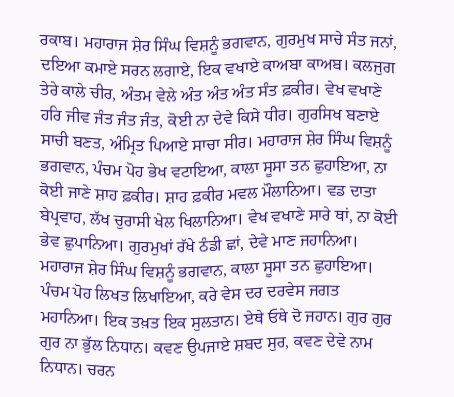ਰਕਾਬ। ਮਹਾਰਾਜ ਸ਼ੇਰ ਸਿੰਘ ਵਿਸ਼ਨੂੰ ਭਗਵਾਨ, ਗੁਰਮੁਖ ਸਾਚੇ ਸੰਤ ਜਨਾਂ, ਦਇਆ ਕਮਾਏ ਸਰਨ ਲਗਾਏ, ਇਕ ਵਖਾਏ ਕਾਅਬਾ ਕਾਅਬ। ਕਲਜੁਗ ਤੇਰੇ ਕਾਲੇ ਚੀਰ, ਅੰਤਮ ਵੇਲੇ ਅੰਤ ਅੰਤ ਅੰਤ ਸੰਤ ਫ਼ਕੀਰ। ਵੇਖ ਵਖਾਣੇ ਹਰਿ ਜੀਵ ਜੰਤ ਜੰਤ ਜੰਤ, ਕੋਈ ਨਾ ਦੇਵੇ ਕਿਸੇ ਧੀਰ। ਗੁਰਸਿਖ ਬਣਾਏ ਸਾਚੀ ਬਣਤ, ਅੰਮ੍ਰਿਤ ਪਿਆਏ ਸਾਚਾ ਸੀਰ। ਮਹਾਰਾਜ ਸ਼ੇਰ ਸਿੰਘ ਵਿਸ਼ਨੂੰ ਭਗਵਾਨ, ਪੰਚਮ ਪੋਹ ਭੇਖ ਵਟਾਇਆ, ਕਾਲਾ ਸੂਸਾ ਤਨ ਛੁਹਾਇਆ, ਨਾ ਕੋਈ ਜਾਣੇ ਸ਼ਾਹ ਫ਼ਕੀਰ। ਸ਼ਾਹ ਫ਼ਕੀਰ ਮਵਲ ਮੌਲਾਨਿਆ। ਵਡ ਦਾਤਾ ਬੇਪ੍ਰਵਾਹ, ਲੱਖ ਚੁਰਾਸੀ ਖੇਲ ਖਿਲਾਨਿਆ। ਵੇਖ ਵਖਾਣੇ ਸਾਰੇ ਥਾਂ, ਨਾ ਕੋਈ ਭੇਵ ਛੁਪਾਨਿਆ। ਗੁਰਮੁਖਾਂ ਰੱਖੇ ਠੰਡੀ ਛਾਂ, ਦੇਵੇ ਮਾਣ ਜਹਾਨਿਆ। ਮਹਾਰਾਜ ਸ਼ੇਰ ਸਿੰਘ ਵਿਸ਼ਨੂੰ ਭਗਵਾਨ, ਕਾਲਾ ਸੂਸਾ ਤਨ ਛੁਹਾਇਆ। ਪੰਚਮ ਪੋਹ ਲਿਖਤ ਲਿਖਾਇਆ, ਕਰੇ ਵੇਸ ਦਰ ਦਰਵੇਸ ਜਗਤ ਮਹਾਨਿਆ। ਇਕ ਤਖ਼ਤ ਇਕ ਸੁਲਤਾਨ। ਏਥੇ ਓਥੇ ਦੋ ਜਹਾਨ। ਗੁਰ ਗੁਰ ਗੁਰ ਨਾ ਭੁੱਲ ਨਿਧਾਨ। ਕਵਣ ਉਪਜਾਏ ਸ਼ਬਦ ਸੁਰ, ਕਵਣ ਦੇਵੇ ਨਾਮ ਨਿਧਾਨ। ਚਰਨ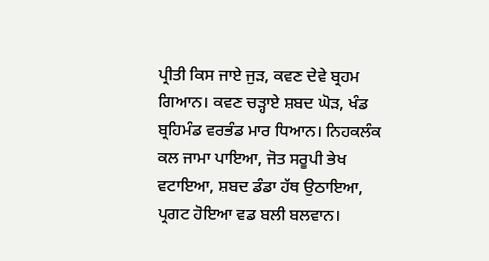ਪ੍ਰੀਤੀ ਕਿਸ ਜਾਏ ਜੁੜ, ਕਵਣ ਦੇਵੇ ਬ੍ਰਹਮ ਗਿਆਨ। ਕਵਣ ਚੜ੍ਹਾਏ ਸ਼ਬਦ ਘੋੜ, ਖੰਡ ਬ੍ਰਹਿਮੰਡ ਵਰਭੰਡ ਮਾਰ ਧਿਆਨ। ਨਿਹਕਲੰਕ ਕਲ ਜਾਮਾ ਪਾਇਆ, ਜੋਤ ਸਰੂਪੀ ਭੇਖ ਵਟਾਇਆ, ਸ਼ਬਦ ਡੰਡਾ ਹੱਥ ਉਠਾਇਆ, ਪ੍ਰਗਟ ਹੋਇਆ ਵਡ ਬਲੀ ਬਲਵਾਨ।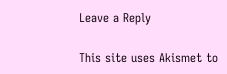Leave a Reply

This site uses Akismet to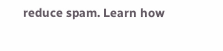reduce spam. Learn how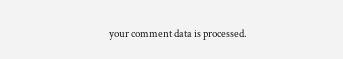your comment data is processed.